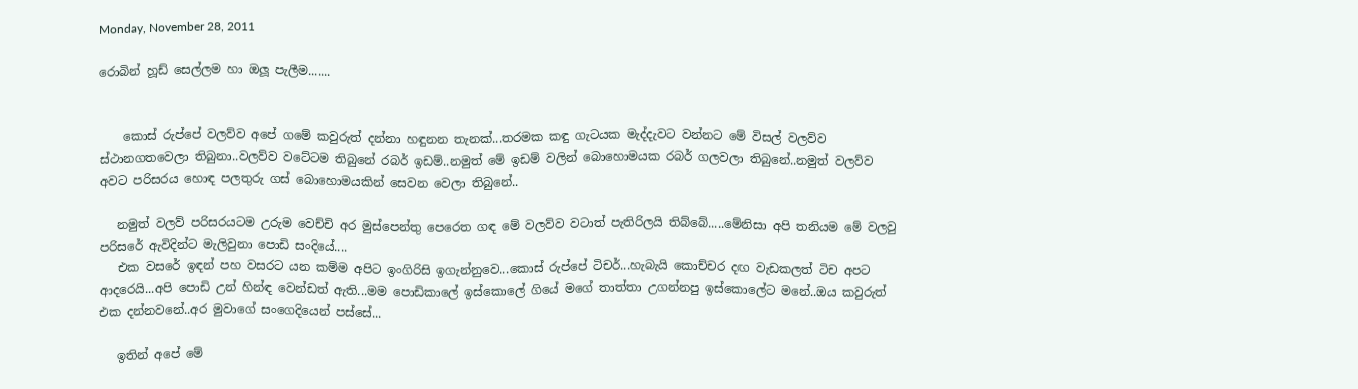Monday, November 28, 2011

රොබින් හූඩ් සෙල්ලම හා ඔලූ පැලීම.......


    කොස් රුප්පේ වලව්ව අපේ ගමේ කවුරුත් දන්නා හඳුනන තැනක්...තරමක කඳු ගැටයක මැද්දැවට වන්නට මේ විසල් වලව්ව ස්ථානගතවෙලා තිබුනා..වලව්ව වටේටම තිබුනේ රබර් ඉඩම්..නමුත් මේ ඉඩම් වලින් බොහොමයක රබර් ගලවලා තිබුනේ..නමුත් වලව්ව අවට පරිසරය හොඳ පලතුරු ගස් බොහොමයකින් සෙවන වෙලා තිබුනේ..

   නමුත් වලව් පරිසරයටම උරුම වෙච්චි අර මුස්පෙන්තු පෙරෙත ගඳ මේ වලව්ව වටාත් පැතිරිලයි තිබ්බේ.....මේනිසා අපි තනියම මේ වලවු පරිසරේ ඇවිදින්ට මැලිවුනා පොඩි සංදියේ....
   එක වසරේ ඉඳන් පහ වසරට යන කම්ම අපිට ඉංගිරිසි ඉගැන්නුවෙ...කොස් රුප්පේ ටිචර්...හැබැයි කොච්චර දඟ වැඩකලත් ටිච අපට ආදරෙයි...අපි පොඩි උන් හින්ඳ වෙන්ඩත් ඇති...මම පොඩිකාලේ ඉස්කොලේ ගියේ මගේ තාත්තා උගන්නපු ඉස්කොලේට මනේ..ඔය කවුරුත් එක දන්නවනේ..අර මුවාගේ සංගෙදියෙන් පස්සේ...

   ඉතින් අපේ මේ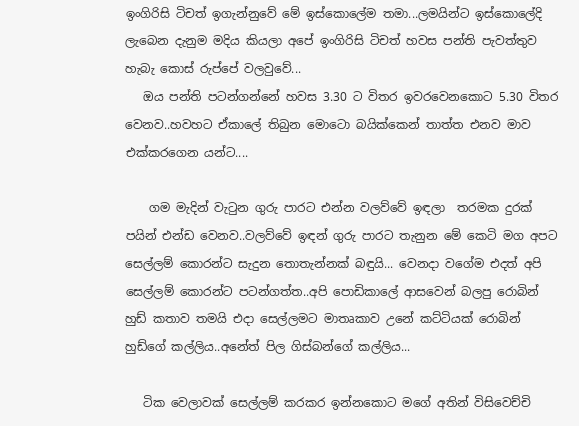ඉංගිරිසි ටිචත් ඉගැන්නුවේ මේ ඉස්කොලේම තමා...ලමයින්ට ඉස්කොලේදි ලැබෙන දැනුම මදිය කියලා අපේ ඉංගිරිසි ටිචත් හවස පන්ති පැවත්තුව හැබැ කොස් රුප්පේ වලවුවේ...
   ඔය පන්ති පටන්ගන්නේ හවස 3.30 ට විතර ඉවරවෙනකොට 5.30 විතර වෙනව..හවහට ඒකාලේ තිබුන මොටො බයික්කෙන් තාත්ත එනව මාව එක්කරගෙන යන්ට....

    ගම මැදින් වැටුන ගුරු පාරට එන්න වලව්වේ ඉඳලා  තරමක දුරක් පයින් එන්ඩ වෙනව..වලව්වේ ඉඳන් ගුරු පාරට තැනුන මේ කෙටි මග අපට සෙල්ලම් කොරන්ට සැදුන තොතැන්නක් බඳුයි... වෙනදා වගේම එදත් අපි සෙල්ලම් කොරන්ට පටන්ගත්ත..අපි පොඩිකාලේ ආසවෙන් බලපු රොබින් හුඩ් කතාව තමයි එදා සෙල්ලමට මාතෘකාව උනේ කට්ටියක් රොබින් හුඩ්ගේ කල්ලිය..අනේත් පිල ගිස්බන්ගේ කල්ලිය...

   ටික වෙලාවක් සෙල්ලම් කරකර ඉන්නකොට මගේ අතින් විසිවෙච්චි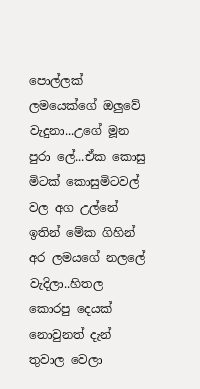පොල්ලක් ලමයෙක්ගේ ඔලුවේ වැදුනා...උගේ මූන පුරා ලේ...ඒක කොසු මිටක් කොසුමිටවල් වල අග උල්නේ ඉතින් මේක ගිහින් අර ලමයගේ නලලේ වැදිලා..හිතල කොරපු දෙයක් නොවුනත් දැන් තුවාල වෙලා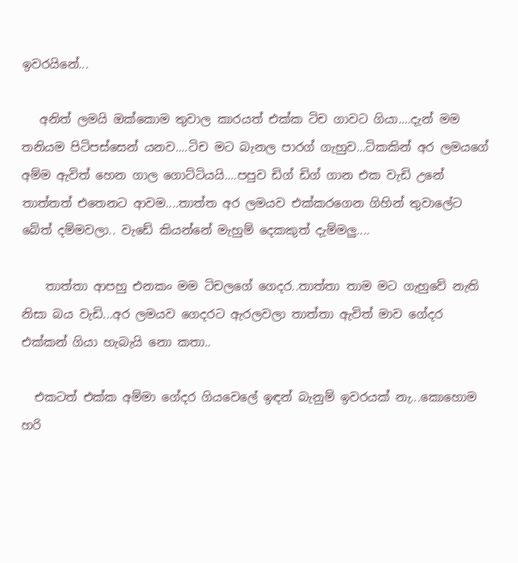ඉවරයිනේ...

   අනිත් ලමයි ඔක්කොම තුවාල කාරයත් එක්ක ටිච ගාවට ගියා....දැන් මම තනියම පිටිපස්සෙන් යනව....ටිච මට බැනල පාරග් ගැහුව...ටිකකින් අර ලමයගේ අම්ම ඇවිත් හෙන ගාල ගොට්ටියයි....පපුව ඩිග් ඩිග් ගාන එක වැඩි උනේ තාත්තත් එතෙනට ආවම....තාත්ත අර ලමයව එක්කරගෙන ගිහින් තුවාලේට බේත් දම්මවලා.. වැඩේ කියන්නේ මැහුම් දෙකකුත් දැම්මලු....

    තාත්තා ආපහු එනකං මම ටිචලගේ ගෙදර..තාත්තා තාම මට ගැහුවේ නැති නිසා බය වැඩි...අර ලමයව ගෙදරට ඇරලවලා තාත්තා ඇවිත් මාව ගේදර එක්කන් ගියා හැබැයි නො කතා..

  එකටත් එක්ක අම්මා ගේදර ගියවෙලේ ඉඳන් බැනුම් ඉවරයක් නැ...කොහොම හරි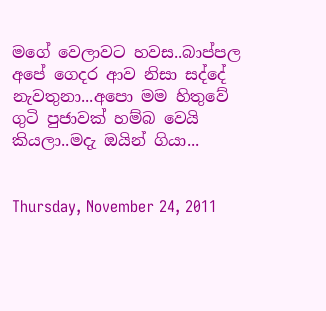මගේ වෙලාවට හවස..බාප්පල අපේ ගෙදර ආව නිසා සද්දේ නැවතුනා...අපො මම හිතුවේ ගුටි පුජාවක් හම්බ වෙයි කියලා..මදැ ඔයින් ගියා...


Thursday, November 24, 2011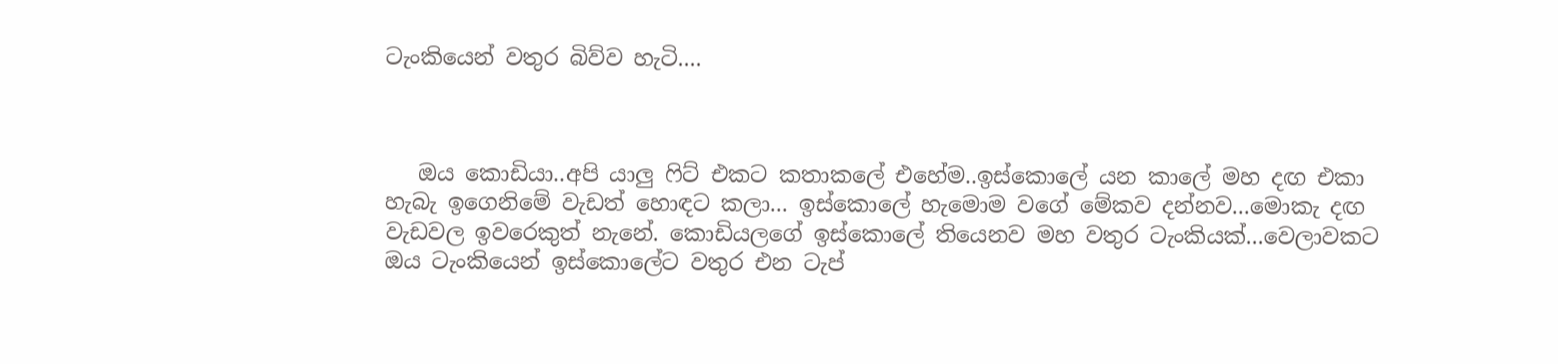ටැංකියෙන් වතුර බිව්ව හැටි....



   ඔය කොඩියා..අපි යාලු ෆිට් එකට කතාකලේ එහේම..ඉස්කොලේ යන කාලේ මහ දඟ එකා හැබැ ඉගෙනිමේ වැඩත් හොඳට කලා... ඉස්කොලේ හැමොම වගේ මේකව දන්නව...මොකැ දඟ වැඩවල ඉවරෙකුත් නැනේ. කොඩියලගේ ඉස්කොලේ තියෙනව මහ වතුර ටැංකියක්...වෙලාවකට ඔය ටැංකියෙන් ඉස්කොලේට වතුර එන ටැප්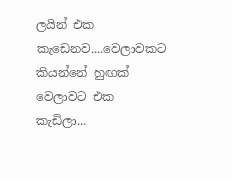ලයින් එක කැඩෙනව....වෙලාවකට කියන්නේ හුඟක් වෙලාවට එක කැඩිලා...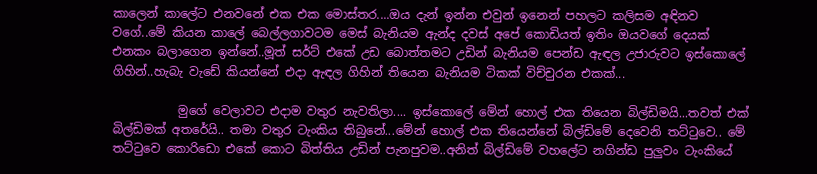කාලෙන් කාලේට එනවනේ එක එක මොස්තර....ඔය දැන් ඉන්න එවුන් ඉනෙන් පහලට කලිසම අඳිනව වගේ..මේ කියන කාලේ බෙල්ලගාවටම මෙස් බැනියම ඇන්ද දවස් අපේ කොඩියත් ඉතිං ඔයවගේ දෙයක් එනකං බලාගෙන ඉන්නේ..මූත් සර්ට් එකේ උඩ බොත්තමට උඩින් බැනියම පෙන්ඩ ඇඳල උජාරුවට ඉස්කොලේ ගිහින්..හැබැ වැඩේ කියන්නේ එදා ඇඳල ගිහින් තියෙන බැනියම ටිකක් විච්චුරන එකක්...

           මුගේ වෙලාවට එදාම වතුර නැවතිලා.... ඉස්කොලේ මේන් හොල් එක තියෙන බිල්ඩිමයි...තවත් එක් බිල්ඩිමක් අතරේයි.. තමා වතුර ටැංකිය තිබුනේ...මේන් හොල් එක තියෙන්නේ බිල්ඩිමේ දෙවෙනි තට්ටුවෙ.. මේ තට්ටුවෙ කොරිඩො එකේ කොට බිත්තිය උඩින් පැනපුවම..අනිත් බිල්ඩිමේ වහලේට නගින්ඩ පුලුවං ටැංකියේ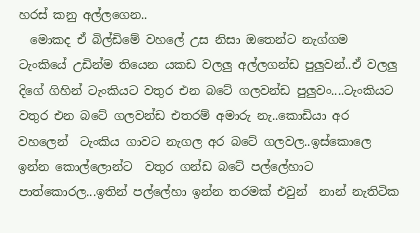හරස් කනු අල්ලගෙන..
  මොකද ඒ බිල්ඩිමේ වහලේ උස නිසා ඔතෙන්ට නැග්ගම ටැංකියේ උඩින්ම තියෙන යකඩ වලලු අල්ලගන්ඩ පුලුවන්..ඒ වලලු දිගේ ගිහින් ටැංකියට වතුර එන බටේ ගලවන්ඩ පුලුවං....ටැංකියට වතුර එන බටේ ගලවන්ඩ එතරම් අමාරු නැ..කොඩියා අර වහලෙන්  ටැංකිය ගාවට නැගල අර බටේ ගලවල..ඉස්කොලෙ ඉන්න කොල්ලොන්ට  වතුර ගන්ඩ බටේ පල්ලේහාට පාත්කොරල...ඉතින් පල්ලේහා ඉන්න තරමක් එවුන්  නාන් නැතිටික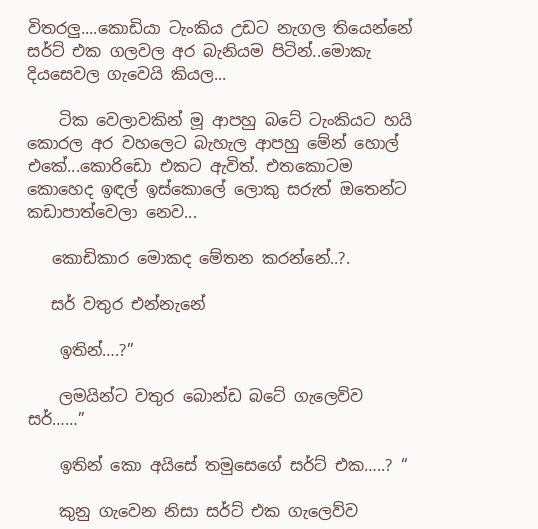විතරලු....කොඩියා ටැංකිය උඩට නැගල තියෙන්නේ සර්ට් එක ගලවල අර බැනියම පිටින්..මොකැ දියසෙවල ගැවෙයි කියල...

    ටික වෙලාවකින් මූ ආපහු බටේ ටැංකියට හයි කොරල අර වහලෙට බැහැල ආපහු මේන් හොල් එකේ...කොරිඩො එකට ඇවිත්. එතකොටම කොහෙද ඉඳල් ඉස්කොලේ ලොකු සරුත් ඔතෙන්ට කඩාපාත්වෙලා නෙව...

   කොඩිකාර මොකද මේතන කරන්නේ..?.

   සර් වතුර එන්නැනේ

    ඉතින්….?”

    ලමයින්ට වතුර බොන්ඩ බටේ ගැලෙව්ව සර්……”

    ඉතින් කො අයිසේ තමුසෙගේ සර්ට් එක…..? “

    කුනු ගැවෙන නිසා සර්ට් එක ගැලෙව්ව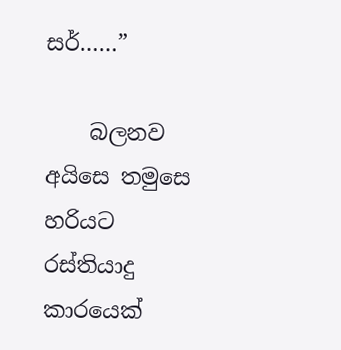සර්……”

    බලනව අයිසෙ තමුසෙ හරියට රස්තියාදු කාරයෙක්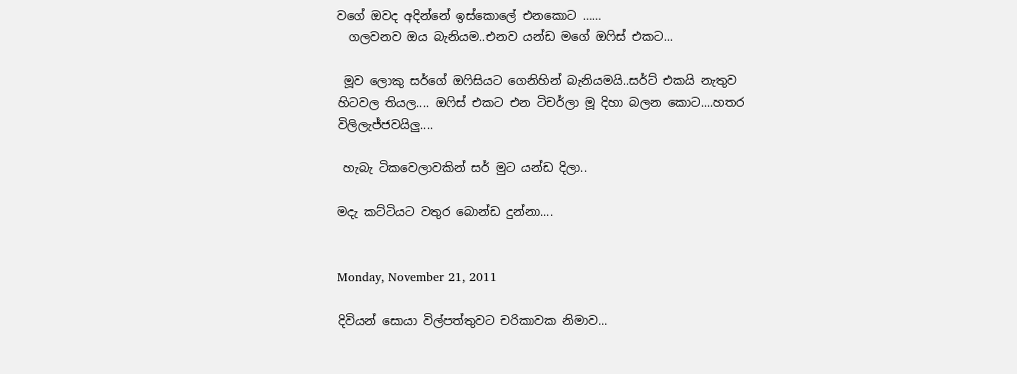වගේ ඔවද අදින්නේ ඉස්කොලේ එනකොට ……
  ගලවනව ඔය බැනියම..එනව යන්ඩ මගේ ඔෆිස් එකට...

 මූව ලොකු සර්ගේ ඔෆිසියට ගෙනිහින් බැනියමයි..සර්ට් එකයි නැතුව හිටවල තියල.... ඔෆිස් එකට එන ටිචර්ලා මූ දිහා බලන කොට....හතර විලිලැජ්ජවයිලු....

 හැබැ ටිකවෙලාවකින් සර් මුට යන්ඩ දිලා..

මදැ කට්ටියට වතුර බොන්ඩ දුන්නා....


Monday, November 21, 2011

දිවියන් සොයා විල්පත්තුවට චරිකාවක නිමාව...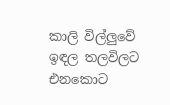කාලි විල්ලුවේ ඉඳල තලවිලට එනකොට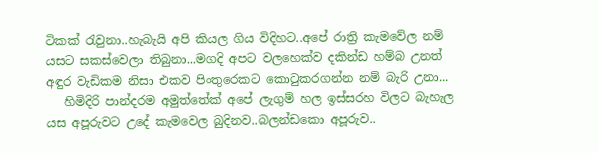ටිකක් රැවුනා..හැබැයි අපි කියල ගිය විදිහට..අපේ රාත්‍රි කැමවේල නම් යසට සකස්වෙලා තිබුනා...මගදි අපට වලහෙක්ව දකින්ඩ හම්බ උනත් අඳුර වැඩිකම නිසා එකව පිංතුරෙකට කොටුකරගන්න නම් බැරි උනා...
   හිමිදිරි පාන්දරම අමුත්තේක් අපේ ලැගුම් හල ඉස්සරහ විලට බැහැල යස අපූරුවට උදේ කැමවෙල බුදිනව..බලන්ඩකො අපූරුව..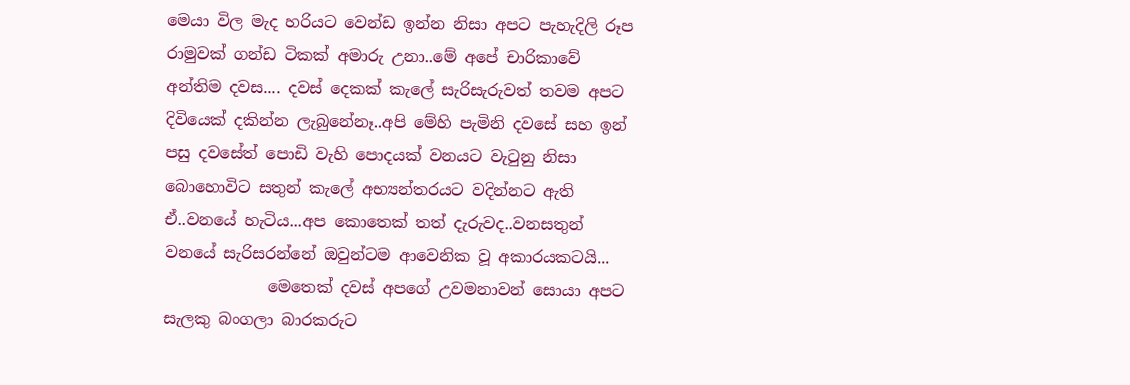මෙයා විල මැද හරියට වෙන්ඩ ඉන්න නිසා අපට පැහැදිලි රූප රාමුවක් ගන්ඩ ටිකක් අමාරු උනා..මේ අපේ චාරිකාවේ අන්තිම දවස.... දවස් දෙකක් කැලේ සැරිසැරුවත් තවම අපට දිවියෙක් දකින්න ලැබුනේනෑ..අපි මේහි පැමිනි දවසේ සහ ඉන් පසු දවසේත් පොඩි වැහි පොදයක් වනයට වැටුනු නිසා බොහොවිට සතුන් කැලේ අභ්‍යන්තරයට වදින්නට ඇති ඒ..වනයේ හැටිය...අප කොතෙක් තත් දැරුවද..වනසතුන් වනයේ සැරිසරන්නේ ඔවුන්ටම ආවෙනික වූ අකාරයකටයි...
             මෙතෙක් දවස් අපගේ උවමනාවන් සොයා අපට සැලකු බංගලා බාරකරුට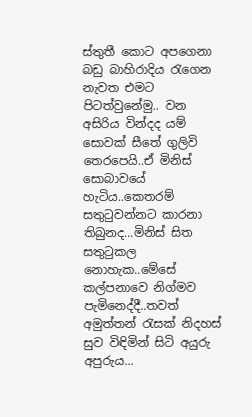ස්තුතී කොට අපගෙනා බඩු බාහිරාදිය රැගෙන නැවත එමට පිටත්වුනේමු.. වන අසිරිය වින්දද යම් සොවක් සීතේ ගුලිවි තෙරපෙයි..ඒ මිනිස් සොබාවයේ හැටිය..කෙතරම් සතුටුවන්නට කාරනා තිබුනද...මිනිස් සිත සතුටුකල නොහැක..මේසේ කල්පනාවෙ නිග්මව පැමිනෙද්දී..තවත් අමුත්තන් රැසක් නිදහස් සුව විඳිමින් සිටි අයුරු අපුරුය...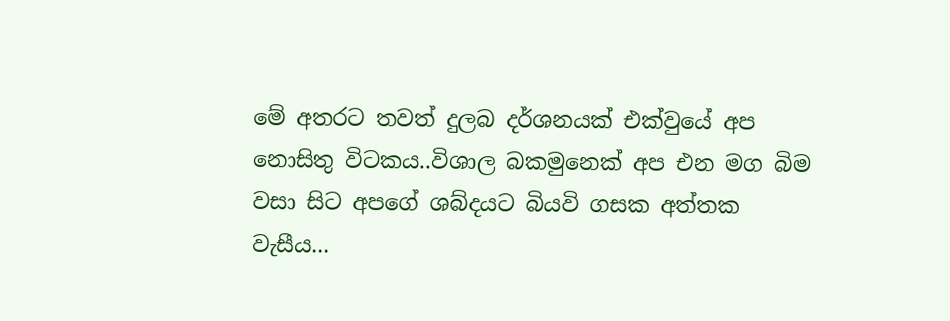මේ අතරට තවත් දුලබ දර්ශනයක් එක්වුයේ අප නොසිතු විටකය..විශාල බකමුනෙක් අප එන මග බිම වසා සිට අපගේ ශබ්දයට බියවි ගසක අත්තක වැසීය...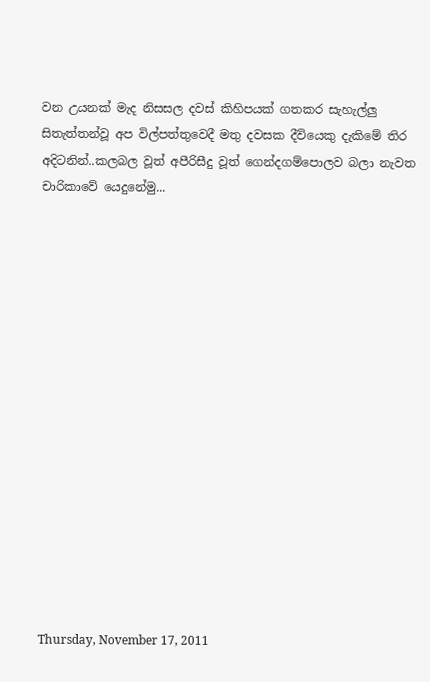වන උයනක් මැද නිසසල දවස් කිහිපයක් ගතකර සැහැල්ලු සිතැත්තන්වූ අප විල්පත්තුවෙදී මතු දවසක දීවියෙකු දැකිමේ තිර අදිටනින්..කලබල වූත් අපීරිසීදු වූත් ගෙන්දගම්පොලව බලා නැවත චාරිකාවේ යෙදුනේමු...
















Thursday, November 17, 2011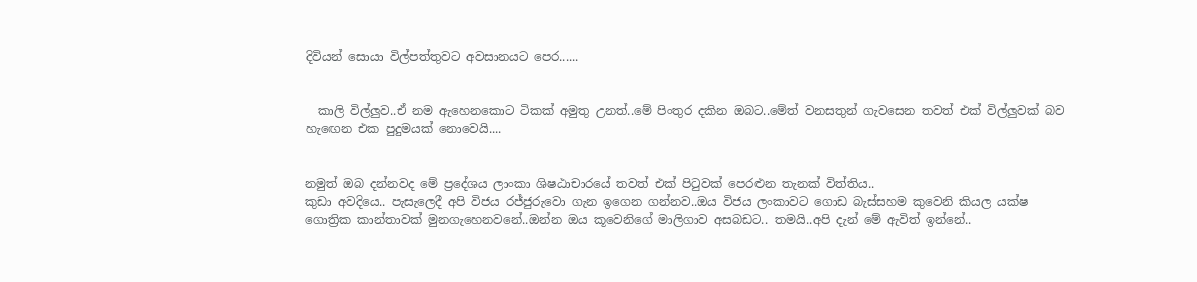දිවියන් සොයා විල්පත්තුවට අවසානයට පෙර......


  කාලි විල්ලුව..ඒ නම ඇහෙනකොට ටිකක් අමුතු උනත්..මේ පිංතුර දකින ඔබට..මේත් වනසතුන් ගැවසෙන තවත් එක් විල්ලුවක් බව හැඟෙන එක පුදුමයක් නොවෙයි....


නමුත් ඔබ දන්නවද මේ ප්‍රදේශය ලාංකා ශිෂඨාචාරයේ තවත් එක් පිටුවක් පෙරළුන තැනක් විත්තිය..
කුඩා අවදියෙ.. පැසැලෙදී අපි විජය රජ්ජුරුවො ගැන ඉගෙන ගන්නව..ඔය විජය ලංකාවට ගොඩ බැස්සහම කුවෙනි කියල යක්ෂ ගොත්‍රික කාන්තාවක් මුනගැහෙනවනේ..ඔන්න ඔය කූවෙනිගේ මාලිගාව අසබඩට.. තමයි..අපි දැන් මේ ඇවිත් ඉන්නේ..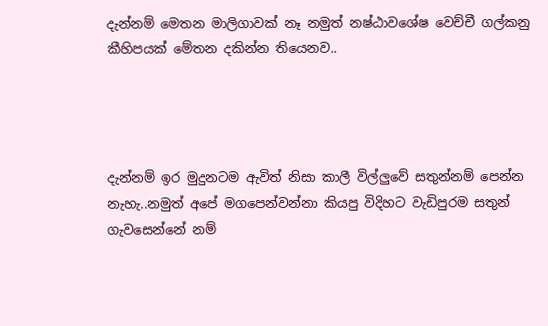දැන්නම් මෙතන මාලිගාවක් නෑ නමුත් නෂ්ඨාවශේෂ වෙච්චී ගල්කනු කීහිපයක් මේතන දකින්න තියෙනව..




දැන්නම් ඉර මුදුනටම ඇවිත් නිසා කාලී විල්ලුවේ සතුන්නම් පෙන්න නැහැ..නමුත් අපේ මගපෙන්වන්නා කියපු විදිහට වැඩිපුරම සතුන් ගැවසෙන්නේ නම්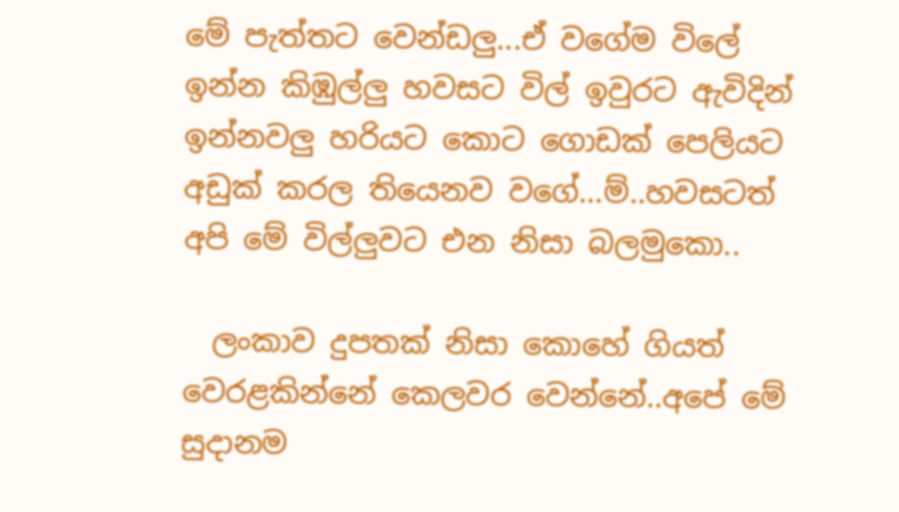මේ පැත්තට වෙන්ඩලු...ඒ වගේම විලේ ඉන්න කිඹුල්ලු හවසට විල් ඉවුරට ඇවිදින් ඉන්නවලු හරියට කොට ගොඩක් පෙලියට අඩුක් කරල තියෙනව වගේ...ම්..හවසටත් අපි මේ විල්ලුවට එන නිසා බලමුකො..

  ලංකාව දුපතක් නිසා කොහේ ගියත් වෙරළකින්නේ කෙලවර වෙන්නේ..අපේ මේ සුදානම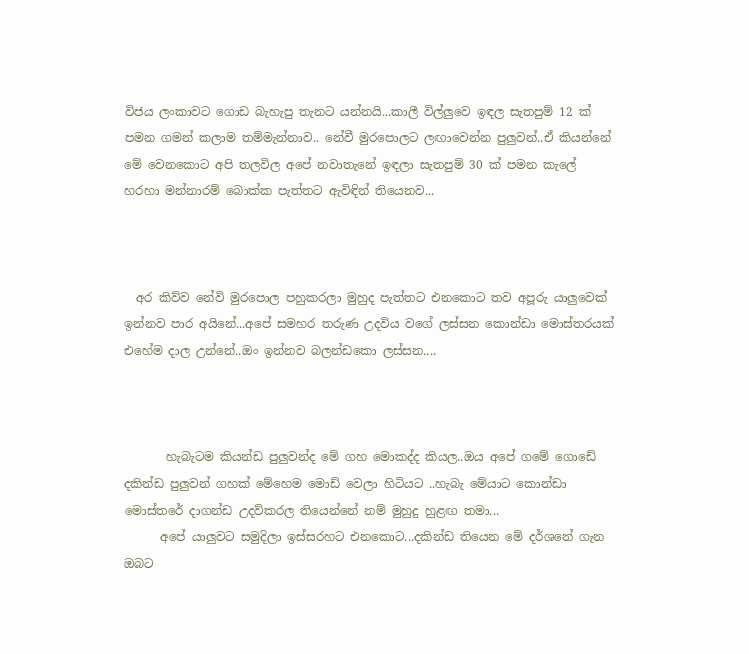විජය ලංකාවට ගොඩ බැහැපු තැනට යන්නයි...කාලී විල්ලුවෙ ඉඳල සැතපුම් 12 ක් පමන ගමන් කලාම තම්මැන්නාව.. නේවී මුරපොලට ලඟාවෙන්න පුලුවන්..ඒ කියන්නේ මේ වෙනකොට අපි තලවිල අපේ නවාතැනේ ඉඳලා සැතපුම් 30 ක් පමන කැලේ හරහා මන්නාරම් බොක්ක පැත්තට ඇවිඳින් තියෙනව...



  අර කිව්ව නේවි මුරපොල පහුකරලා මුහුද පැත්තට එනකොට තව අපූරු යාලුවෙක් ඉන්නව පාර අයිනේ...අපේ සමහර තරුණ උදවිය වගේ ලස්සන කොන්ඩා මොස්තරයක් එහේම දාල උන්නේ..ඔං ඉන්නව බලන්ඩකො ලස්සන....



       හැබැටම කියන්ඩ පුලුවන්ද මේ ගහ මොකද්ද කියල..ඔය අපේ ගමේ ගොඩේ දකින්ඩ පුලුවන් ගහක් මේහෙම මොඩ් වෙලා හිටියට ..හැබැ මේයාට කොන්ඩා මොස්තරේ දාගන්ඩ උදව්කරල තියෙන්නේ නම් මුහුදු හුළඟ තමා...
      අපේ යාලුවට සමුදිලා ඉස්සරහට එනකොට...දකින්ඩ තියෙන මේ දර්ශනේ ගැන ඔබට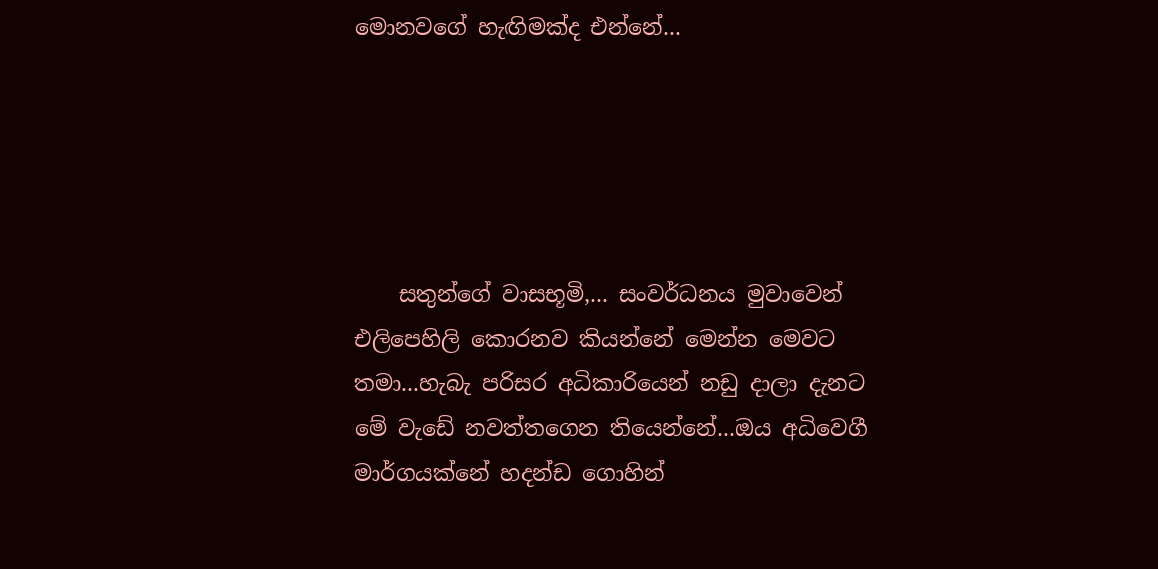මොනවගේ හැඟිමක්ද එන්නේ...





    සතුන්ගේ වාසභූමි,... සංවර්ධනය මුවාවෙන් එලිපෙහිලි කොරනව කියන්නේ මෙන්න මෙවට තමා...හැබැ පරිසර අධිකාරියෙන් නඩු දාලා දැනට මේ වැඩේ නවත්තගෙන තියෙන්නේ...ඔය අධිවෙගී මාර්ගයක්නේ හදන්ඩ ගොහින්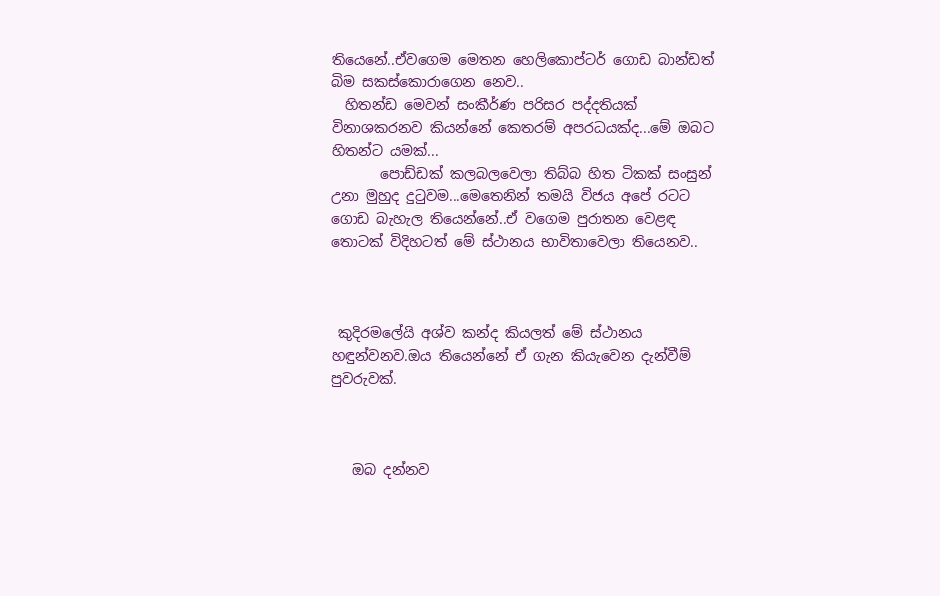තියෙනේ..ඒවගෙම මෙතන හෙලිකොප්ටර් ගොඩ බාන්ඩත් බිම සකස්කොරාගෙන නෙව..
  හිතන්ඩ මෙවන් සංකීර්ණ පරිසර පද්දතියක් විනාශකරනව කියන්නේ කෙතරම් අපරධයක්ද...මේ ඔබට හිතන්ට යමක්...
       පොඩ්ඩක් කලබලවෙලා තිබ්බ හිත ටිකක් සංසුන් උනා මුහුද දුටුවම...මෙතෙනින් තමයි විජය අපේ රටට ගොඩ බැහැල තියෙන්නේ..ඒ වගෙම පුරාතන වෙළඳ තොටක් විදිහටත් මේ ස්ථානය භාවිතාවෙලා තියෙනව..



 කුදිරමලේයි අශ්ව කන්ද කියලත් මේ ස්ථානය හඳුන්වනව.ඔය තියෙන්නේ ඒ ගැන කියැවෙන දැන්වීම් පුවරුවක්.



   ඔබ දන්නව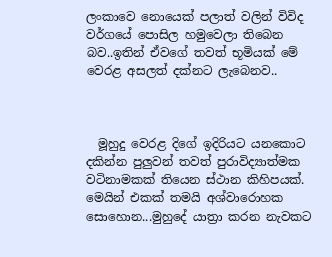ලංකාවෙ නොයෙක් පලාත් වලින් විවිද වර්ගයේ පොසිල හමුවෙලා තිබෙන බව..ඉතින් ඒවගේ තවත් භූමියක් මේ වෙරළ අසලත් දක්නට ලැබෙනව..



  මූහුදු වෙරළ දිගේ ඉදිරියට යනකොට දකින්න පුලුවන් තවත් පුරාවිද්‍යාත්මක වටිනාමකක් තියෙන ස්ථාන කිහිපයක්.  මෙයින් එකක් තමයි අශ්වාරොහක සොහොන...මුහුදේ යාත්‍රා කරන නැවකට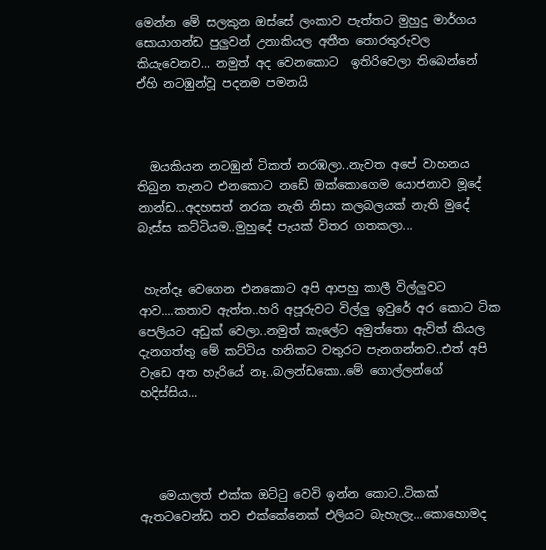මෙන්න මේ සලකුන ඔස්සේ ලංකාව පැත්තට මුහුදු මාර්ගය සොයාගන්ඩ පුලුවන් උනාකියල අතීත තොරතුරුවල කියැවෙනව... නමුත් අද වෙනකොට  ඉතිරිවෙලා තිබෙන්නේ ඒහි නටඹුන්වූ පදනම පමනයි



  ඔයකියන නටඹුන් ටිකත් නරඹලා..නැවත අපේ වාහනය තිබුන තැනට එනකොට නඩේ ඔක්කොගෙම යොජනාව මූදේ නාන්ඩ...අදහසත් නරක නැති නිසා කලබලයක් නැති මුදේ බැස්ස කට්ටියම..මුහුදේ පැයක් විතර ගතකලා...


 හැන්දෑ වෙගෙන එනකොට අපි ආපහු කාලී විල්ලුවට ආව....කතාව ඇත්ත..හරි අපූරුවට විල්ලු ඉවුරේ අර කොට ටික පෙලියට අඩුක් වෙලා..නමුත් කැලේට අමුත්තො ඇවිත් කියල දැනගත්තු මේ කට්ටිය හනිකට වතුරට පැනගන්නව..එත් අපි වැඩෙ අත හැරියේ නෑ..බලන්ඩකො..මේ ගොල්ලන්ගේ හදිස්සිය...




   මෙයාලත් එක්ක ඔට්ටු වෙවි ඉන්න කොට..ටිකක් ඇතටවෙන්ඩ තව එක්කේනෙක් එලියට බැහැලැ...කොහොමද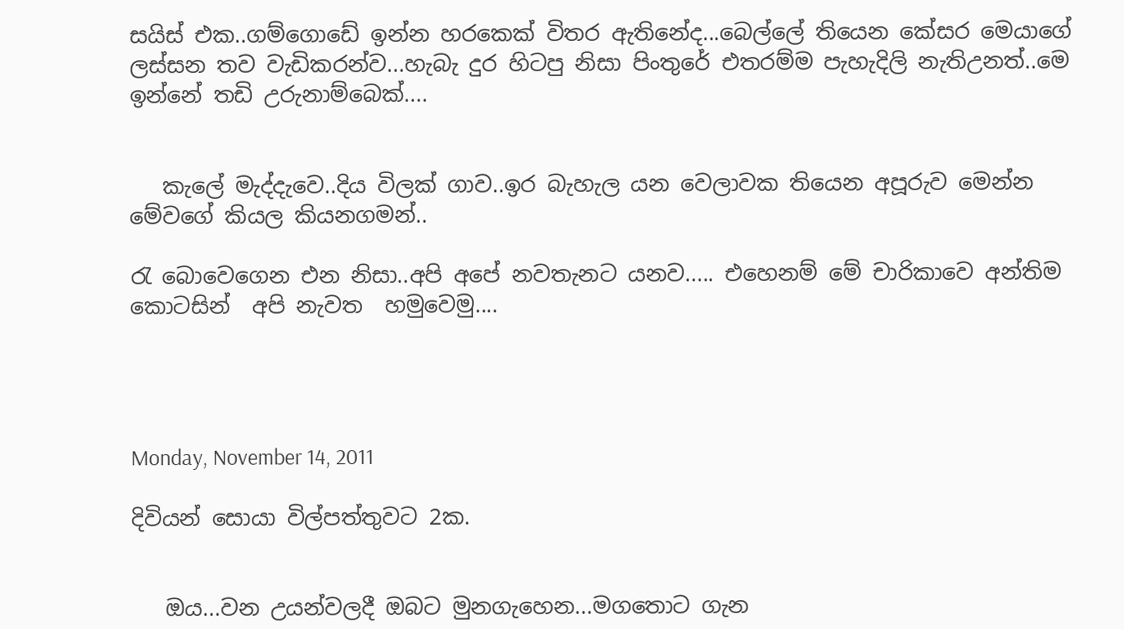සයිස් එක..ගම්ගොඩේ ඉන්න හරකෙක් විතර ඇතිනේද...බෙල්ලේ තියෙන කේසර මෙයාගේ ලස්සන තව වැඩිකරන්ව...හැබැ දුර හිටපු නිසා පිංතුරේ එතරම්ම පැහැදිලි නැතිඋනත්..මෙ ඉන්නේ තඩි උරුනාම්බෙක්....


   කැලේ මැද්දැවෙ..දිය විලක් ගාව..ඉර බැහැල යන වෙලාවක තියෙන අපූරුව මෙන්න මේවගේ කියල කියනගමන්..

රැ බොවෙගෙන එන නිසා..අපි අපේ නවතැනට යනව..... එහෙනම් මේ චාරිකාවෙ අන්තිම කොටසින්  අපි නැවත  හමුවෙමු....




Monday, November 14, 2011

දිවියන් සොයා විල්පත්තුවට 2ක.


   ඔය...වන උයන්වලදී ඔබට මුනගැහෙන...මගතොට ගැන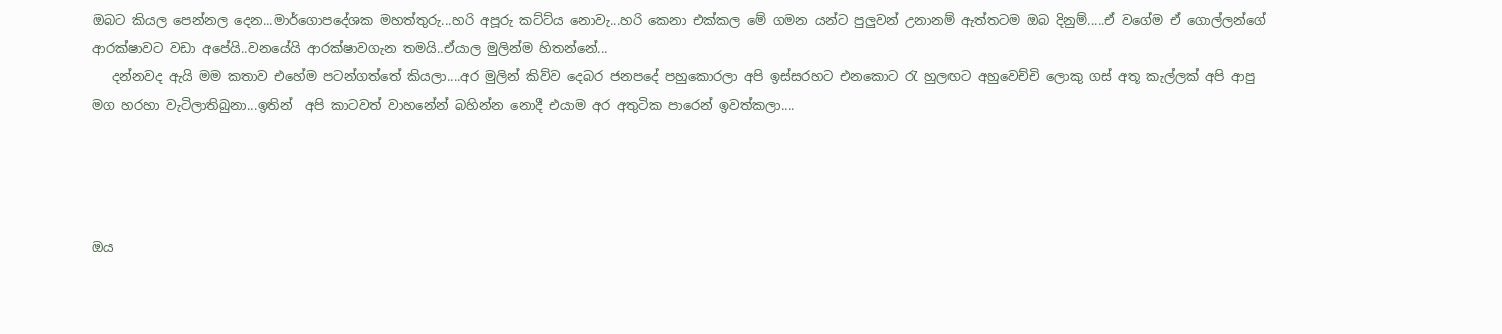ඔබට කියල පෙන්නල දෙන...මාර්ගොපදේශක මහත්තුරු...හරි අපූරු කට්ට්ය නොවැ...හරි කෙනා එක්කල මේ ගමන යන්ට පුලුවන් උනානම් ඇත්තටම ඔබ දිනුම්.....ඒ වගේම ඒ ගොල්ලන්ගේ ආරක්ෂාවට වඩා අපේයි..වනයේයි ආරක්ෂාවගැන තමයි..ඒයාල මුලින්ම හිතන්නේ...
   දන්නවද ඇයි මම කතාව එහේම පටන්ගත්තේ කියලා....අර මුලින් කිව්ව දෙබර ජනපදේ පහුකොරලා අපි ඉස්සරහට එනකොට රැ හුලඟට අහුවෙච්චි ලොකු ගස් අතූ කැල්ලක් අපි ආපු මග හරහා වැටිලාතිබුනා...ඉතින්  අපි කාටවත් වාහනේන් බහින්න නොදී එයාම අර අතුටික පාරෙන් ඉවත්කලා....




ඔය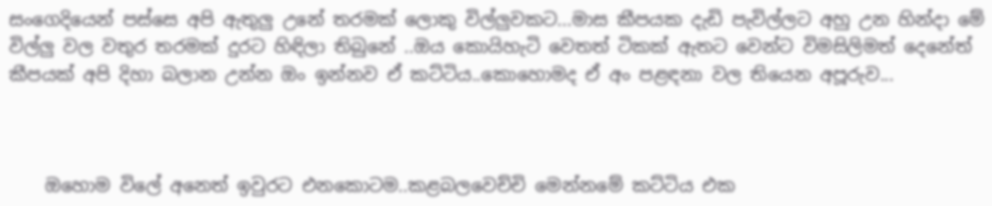සංගෙදියෙන් පස්සෙ අපි ඇතුලු උනේ තරමක් ලොකු විල්ලුවකට...මාස කීපයක දැඩි පැවිල්ලට අහු උන හින්දා මේ විල්ලු වල වතුර තරමක් දුරට හිඳිලා තිබුනේ ..ඔය කොයිහැටි වෙතත් ටිකක් ඇතට වෙන්ට විමසිලිමත් දෙනේත් කීපයක් අපි දිහා බලාන උන්න ඔං ඉන්නව ඒ කට්ටිය..කොහොමද ඒ අං පළඳනා වල තියෙන අපූරුව...



    ඔහොම විලේ අනෙත් ඉවුරට එනකොටම..කළබලවෙච්චි මෙන්නමේ කට්ටිය එක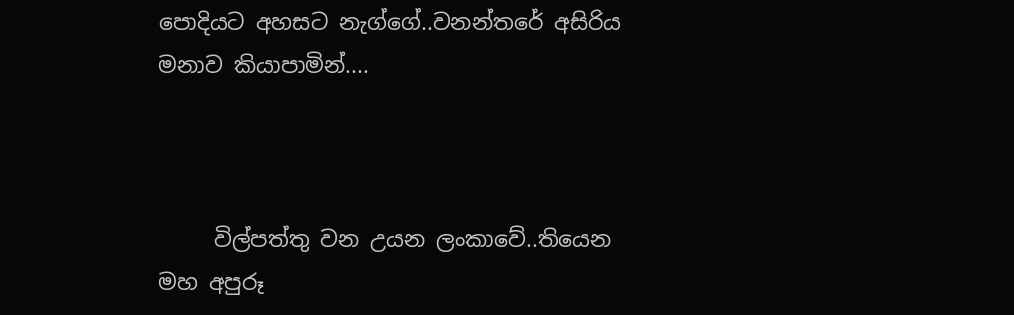පොදියට අහසට නැග්ගේ..වනන්තරේ අසිරිය මනාව කියාපාමින්....



     විල්පත්තු වන උයන ලංකාවේ..තියෙන මහ අපුරූ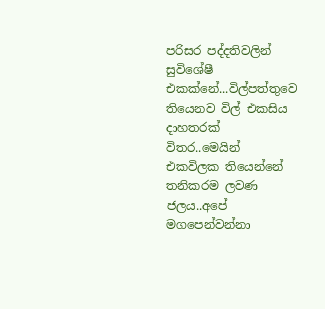පරිසර පද්දතිවලින් සුවිශේෂී එකක්නේ...විල්පත්තුවෙ තියෙනව විල් එකසිය දාහතරක් විතර..මෙයින් එකවිලක තියෙන්නේ තනිකරම ලවණ ජලය..අපේ මගපෙන්වන්නා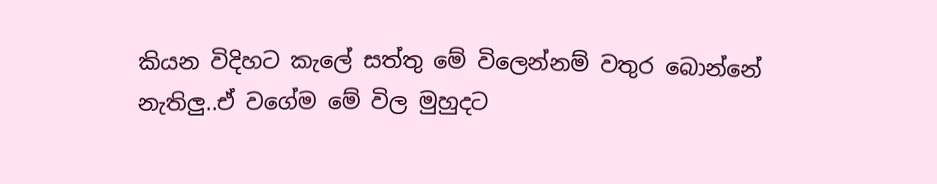කියන විදිහට කැලේ සත්තු මේ විලෙන්නම් වතුර බොන්නේ නැතිලු..ඒ වගේම මේ විල මුහුදට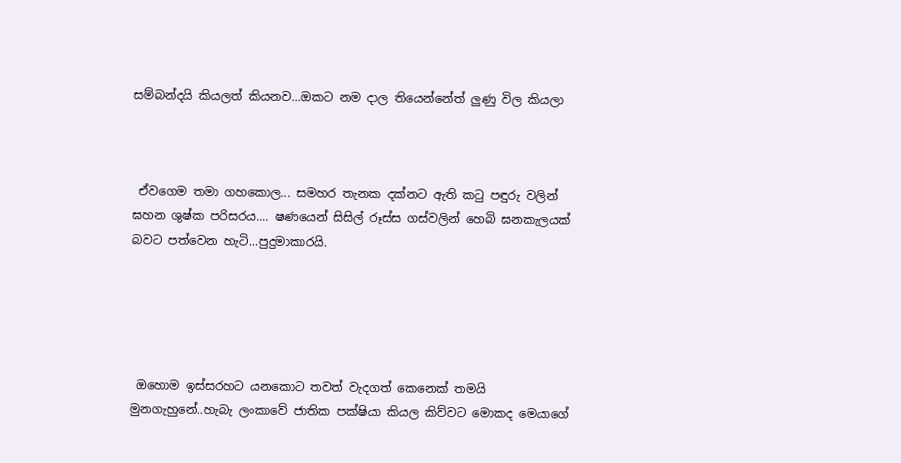සම්බන්දයි කියලත් කියනව...ඔකට නම දාල තියෙන්නේත් ලුණු විල කියලා



 ඒවගෙම තමා ගහකොල... සමහර තැනක දක්නට ඇති කටු පඳුරු වලින් ඝහන ශුෂ්ක පරිසරය.... ෂණයෙන් සිසිල් රූස්ස ගස්වලින් හෙබි ඝනකැලයක් බවට පත්වෙන හැටි...පුදුමාකාරයි.





 ඔහොම ඉස්සරහට යනකොට තවත් වැදගත් කෙනෙක් තමයි  මුනගැහුනේ..හැබැ ලංකාවේ ජාතික පක්ෂියා කියල කිව්වට මොකද මෙයාගේ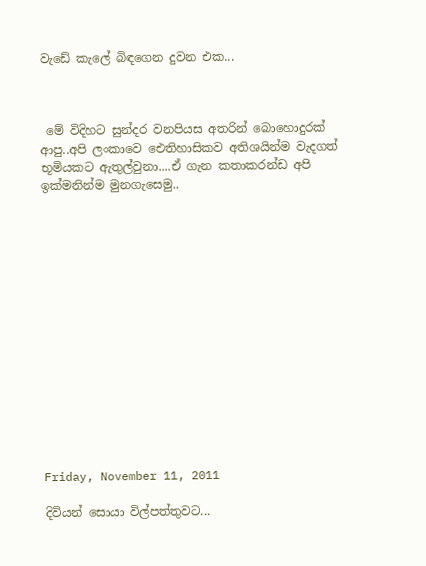වැඩේ කැලේ බිඳගෙන දුවන එක...



 මේ විදිහට සුන්දර වනපියස අතරින් බොහොදුරක් ආපු..අපි ලංකාවෙ ඓතිහාසිකව අතිශයින්ම වැදගත් භූමියකට ඇතුල්වුනා....ඒ ගැන කතාකරන්ඩ අපි ඉක්මනින්ම මුනගැසෙමු..















Friday, November 11, 2011

දිවියන් සොයා විල්පත්තුවට...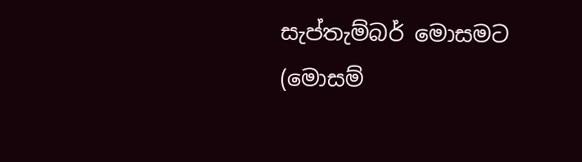සැප්තැම්බර් මොසමට (මොසම්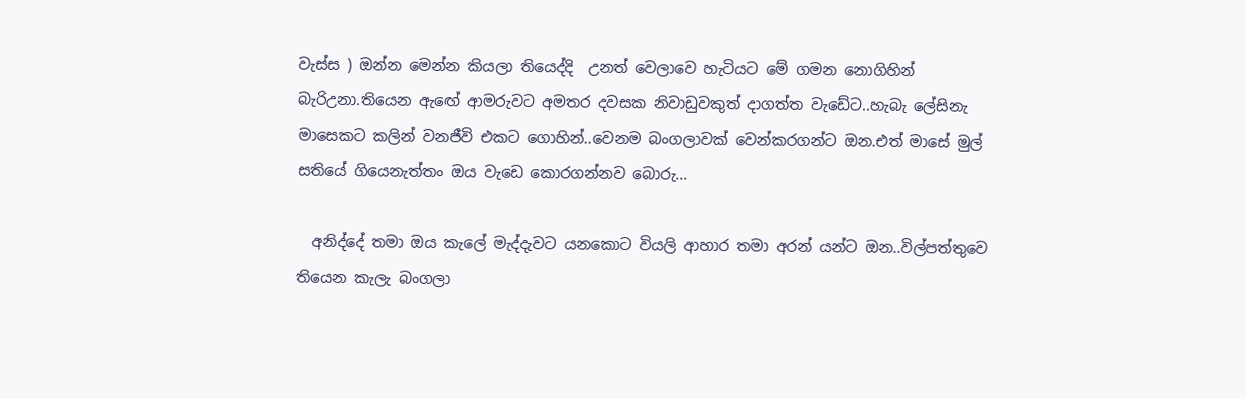වැස්ස ) ඔන්න මෙන්න කියලා තියෙද්දි  උනත් වෙලාවෙ හැටියට මේ ගමන නොගිහින් බැරිඋනා.තියෙන ඇඟේ ආමරුවට අමතර දවසක නිවාඩුවකුත් දාගත්ත වැඩේට..හැබැ ලේසිනැ මාසෙකට කලින් වනජීවි එකට ගොහින්..වෙනම බංගලාවක් වෙන්කරගන්ට ඔන.එත් මාසේ මුල් සතියේ ගියෙනැත්තං ඔය වැඩෙ කොරගන්නව බොරු...

  අනිද්දේ තමා ඔය කැලේ මැද්දැවට යනකොට වියලි ආහාර තමා අරන් යන්ට ඔන..විල්පත්තුවෙ තියෙන කැලැ බංගලා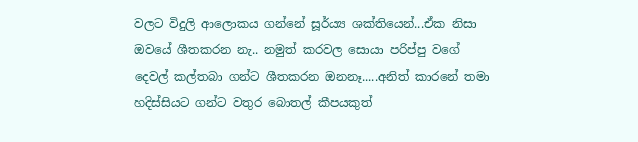වලට විදුලි ආලොකය ගන්නේ සූර්ය්‍ය ශක්තියෙන්...ඒක නිසා ඔවයේ ශීතකරන නැ.. නමුත් කරවල සොයා පරිප්පු වගේ දෙවල් කල්තබා ගන්ට ශීතකරන ඔනනෑ.....අනිත් කාරනේ තමා හදිස්සියට ගන්ට වතුර බොතල් කීපයකුත්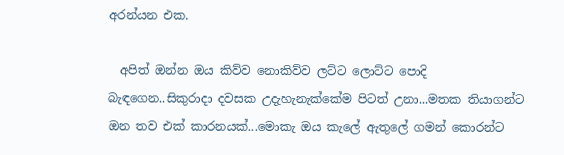අරන්යන එක.

  අපිත් ඔන්න ඔය කිව්ව නොකිව්ව ලට්ට ලොට්ට පොදි බැඳගෙන..සිකුරාදා දවසක උදැහැනැක්කේම පිටත් උනා...මතක තියාගන්ට ඔන තව එක් කාරනයක්...මොකැ ඔය කැලේ ඇතුලේ ගමන් කොරන්ට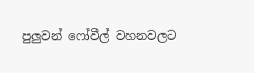පුලුවන් ෆෝවීල් වහනවලට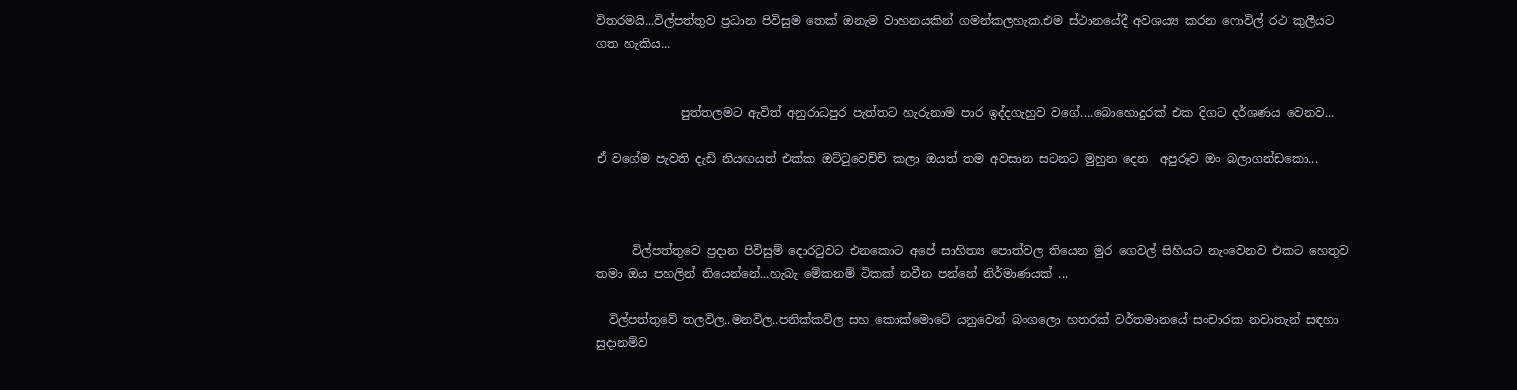විතරමයි...විල්පත්තුව ප්‍රධාන පිවිසුම තෙක් ඔනැම වාහනයකින් ගමන්කලහැක.එම ස්ථානයේදී අවශ‍ය්‍ය කරන ෆොවිල් රථ කුලීයට ගත හැකිය...


              පුත්තලමට ඇවිත් අනුරාධපුර පැත්තට හැරුනාම පාර ඉද්දගැහුව වගේ....බොහොදුරක් එක දිගට දර්ශණය වෙනව...

ඒ වගේම පැවති දැඩි නියඟයත් එක්ක ඔට්ටුවෙච්චි කලා ඔයත් තම අවසාන සටනට මුහුන දෙන  අපුරූව ඔං බලාගන්ඩකො...



      විල්පත්තුවෙ ප්‍රදාන පිවිසුම් දොරටුවට එනකොට අපේ සාහිත්‍ය පොත්වල තියෙන මුර ගෙවල් සිහියට නැංවෙනව එකට හෙතුව තමා ඔය පහලින් තියෙන්නේ...හැබැ මේකනම් ටිකක් නවීන පන්නේ නිර්මාණයක් ...

  විල්පත්තුවේ තලවිල..මනවිල..පනික්කවිල සහ කොක්මොටේ යනුවෙන් බංගලො හතරක් වර්තමානයේ සංචාරක නවාතැන් සඳහා සුදානම්ව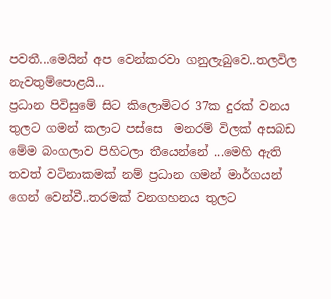පවතී...මෙයින් අප වෙන්කරවා ගනුලැබුවෙ..තලවිල නැවතුම්පොළයි...
ප්‍රධාන පිවිසුමේ සිට කිලොමිටර 37ක දුරක් වනය තුලට ගමන් කලාට පස්සෙ  මනරම් විලක් අසබඩ මේම බංගලාව පිහිටලා තීයෙන්නේ ...මෙහි ඇති තවත් වටිනාකමක් නම් ප්‍රධාන ගමන් මාර්ගයන් ගෙන් වෙන්වී..තරමක් වනගහනය තුලට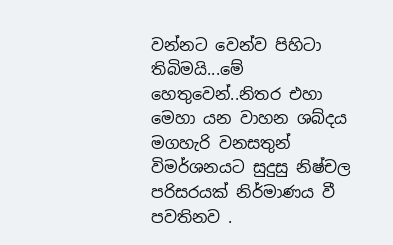වන්නට වෙන්ව පිහිටා තිබිමයි...මේ හෙතුවෙන්..නිතර එහා මෙහා යන වාහන ශබ්දය මගහැරි වනසතුන් විමර්ශනයට සුදුසු නිෂ්චල පරිසරයක් නිර්මාණය වී පවතිනව .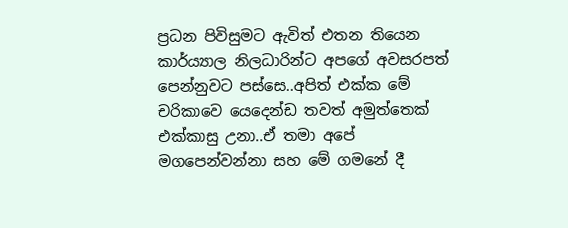ප්‍රධන පිවිසුමට ඇවිත් එතන තියෙන කාර්ය්‍යාල නිලධාරින්ට අපගේ අවසරපත් පෙන්නුවට පස්සෙ..අපිත් එක්ක මේ චරිකාවෙ යෙදෙන්ඩ තවත් අමුත්තෙක් එක්කාසු උනා..ඒ තමා අපේ මගපෙන්වන්නා සහ මේ ගමනේ දී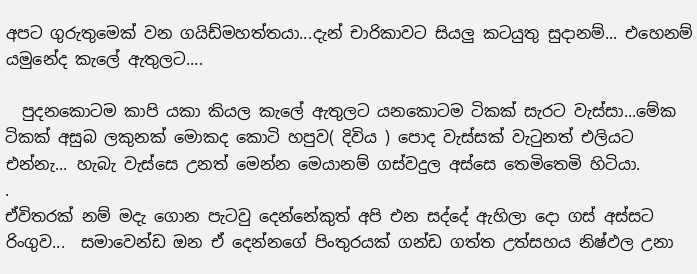අපට ගුරුතුමෙක් වන ගයිඩ්මහත්තයා...දැන් චාරිකාවට සියලු කටයුතු සුදානම්... එහෙනම් යමුනේද කැලේ ඇතුලට....

  පුදනකොටම කාපි යකා කියල කැලේ ඇතුලට යනකොටම ටිකක් සැරට වැස්සා...මේක ටිකක් අසුබ ලකුනක් මොකද කොටි හපුව( දිවිය ) පොද වැස්සක් වැටුනත් එලියට එන්නැ... හැබැ වැස්සෙ උනත් මෙන්න මෙයානම් ගස්වදුල අස්සෙ තෙමිතෙමි හිටියා.
.
ඒවිතරක් නම් මදැ ගොන පැටවු දෙන්නේකුත් අපි එන සද්දේ ඇහිලා දො ගස් අස්සට රිංගුව...  සමාවෙන්ඩ ඔන ඒ දෙන්නගේ පිංතුරයක් ගන්ඩ ගත්ත උත්සහය නිෂ්ඵල උනා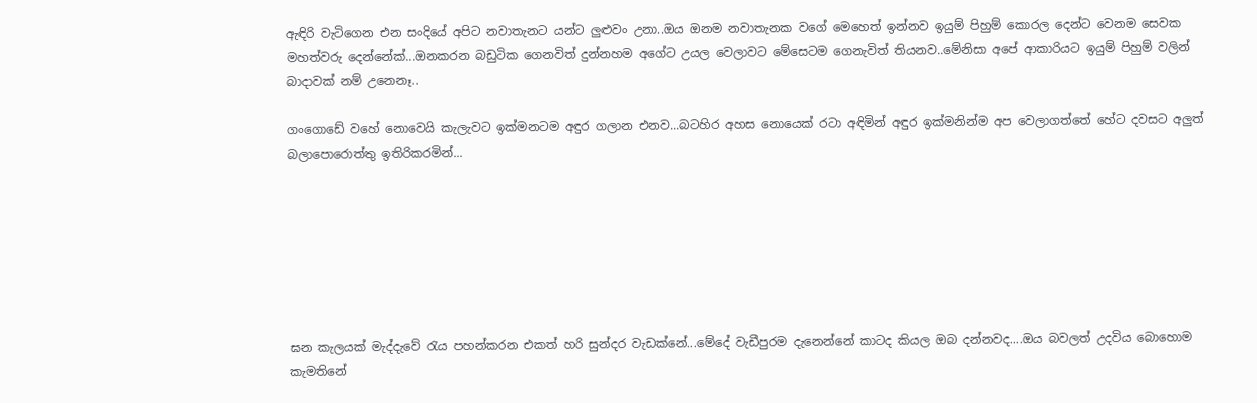ඇඳිරි වැටිගෙන එන සංදියේ අපිට නවාතැනට යන්ට ලුළුවං උනා..ඔය ඔනම නවාතැනක වගේ මෙහෙත් ඉන්නව ඉයුම් පිහුම් කොරල දෙන්ට වෙනම සෙවක මහත්වරු දෙන්නේක්...ඔනකරන බඩුටික ගෙනවිත් දුන්නහම අගේට උයල වෙලාවට මේසෙටම ගෙනැවිත් තියනව..මේනිසා අපේ ආකාරියට ඉයුම් පිහුම් වලින් බාදාවක් නම් උනෙනෑ..

ගංගොඩේ වහේ නොවෙයි කැලැවට ඉක්මනටම අඳුර ගලාන එනව...බටහිර අහස නොයෙක් රටා අඳිමින් අඳුර ඉක්මනින්ම අප වෙලාගත්තේ හේට දවසට අලුත් බලාපොරොත්තු ඉතිරිකරමින්...







ඝන කැලයක් මැද්දැවේ රැය පහන්කරන එකත් හරි සුන්දර වැඩක්නේ...මේදේ වැඩීපුරම දැනෙන්නේ කාටද කියල ඔබ දන්නවද....ඔය බවලත් උදවිය බොහොම කැමතිනේ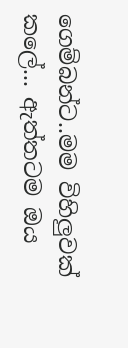ගෙම්බන්ට..මම විහිලුවක් කලේ... ඇත්තටම ඔය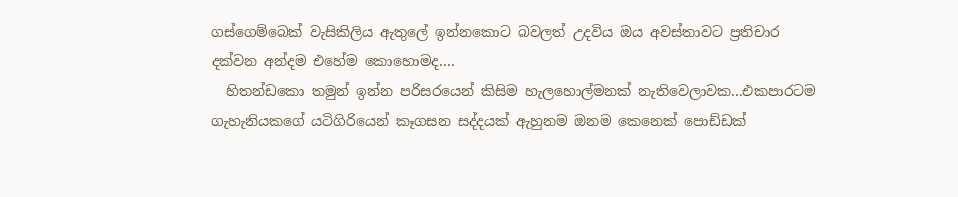ගස්ගෙම්බෙක් වැසිකිලිය ඇතුලේ ඉන්නකොට බවලත් උදවිය ඔය අවස්තාවට ප්‍රතිචාර දක්වන අන්දම එහේම කොහොමද....
  හිතන්ඩකො තමුන් ඉන්න පරිසරයෙන් කිසිම හැලහොල්මනක් නැතිවෙලාවක...එකපාරටම ගැහැනියකගේ යටිගිරියෙන් කෑගසන සද්දයක් ඇහුනම ඔනම කෙනෙක් පොඩ්ඩක්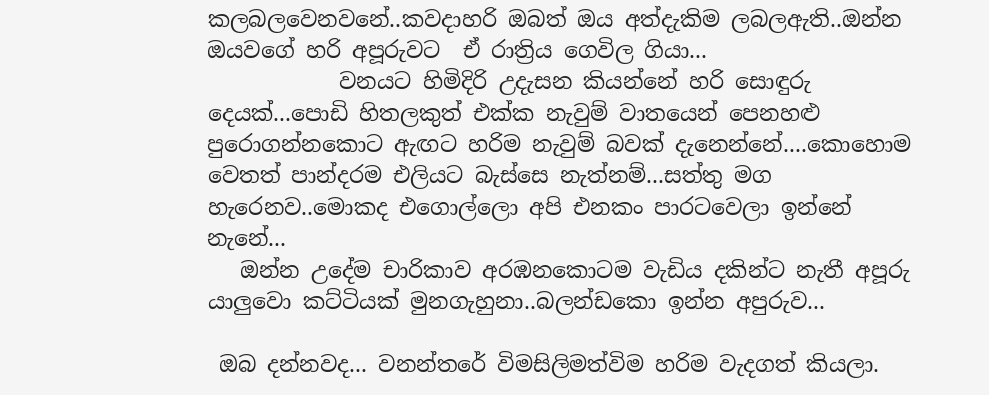කලබලවෙනවනේ..කවදාහරි ඔබත් ඔය අත්දැකිම ලබලඇති..ඔන්න ඔයවගේ හරි අපූරුවට  ඒ රාත්‍රිය ගෙවිල ගියා...
            වනයට හිමිදිරි උදැසන කියන්නේ හරි සොඳුරු දෙයක්...පොඩි හිතලකුත් එක්ක නැවුම් වාතයෙන් පෙනහළු පුරොගන්නකොට ඇඟට හරිම නැවුම් බවක් දැනෙන්නේ....කොහොම වෙතත් පාන්දරම එලියට බැස්සෙ නැත්නම්...සත්තු මග හැරෙනව..මොකද එගොල්ලො අපි එනකං පාරටවෙලා ඉන්නේ නැනේ...
   ඔන්න උදේම චාරිකාව අරඹනකොටම වැඩිය දකින්ට නැතී අපූරු යාලුවො කට්ටියක් මුනගැහුනා..බලන්ඩකො ඉන්න අපුරුව...

 ඔබ දන්නවද... වනන්තරේ විමසිලිමත්විම හරිම වැදගත් කියලා.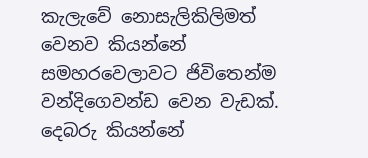කැලැවේ නොසැලිකිලිමත් වෙනව කියන්නේ සමහරවෙලාවට ජිවිතෙන්ම වන්දිගෙවන්ඩ වෙන වැඩක්. දෙබරු කියන්නේ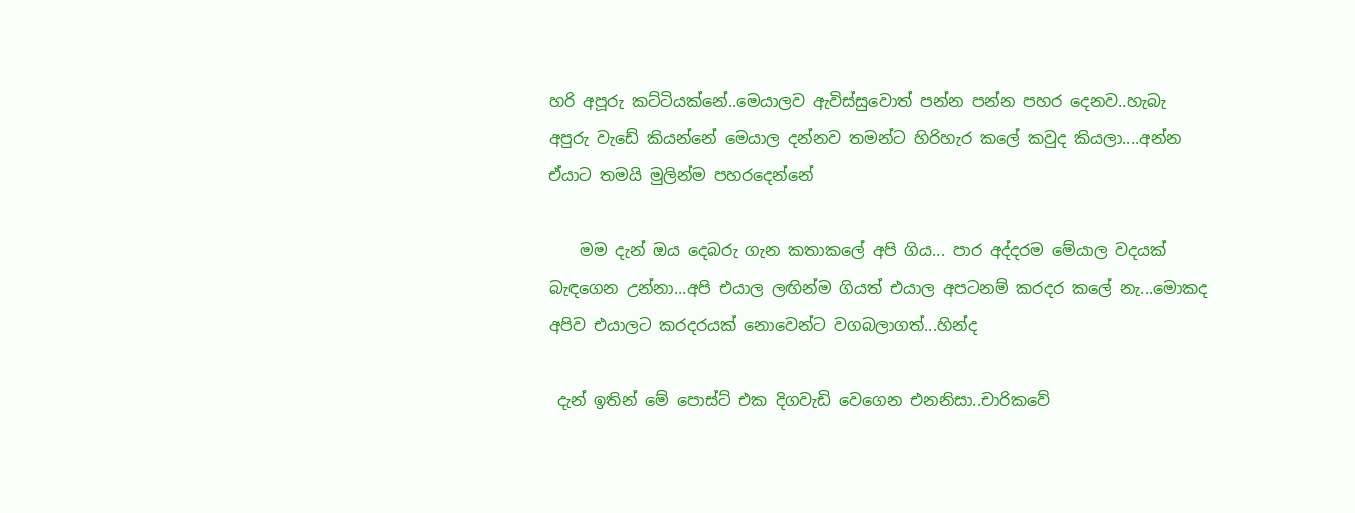හරි අපූරු කට්ටියක්නේ..මෙයාලව ඇවිස්සුවොත් පන්න පන්න පහර දෙනව..හැබැ අපුරු වැඩේ කියන්නේ මෙයාල දන්නව තමන්ට හිරිහැර කලේ කවුද කියලා....අන්න ඒයාට තමයි මුලින්ම පහරදෙන්නේ

    මම දැන් ඔය දෙබරු ගැන කතාකලේ අපි ගිය... පාර අද්දරම මේයාල වදයක් බැඳගෙන උන්නා...අපි එයාල ලඟින්ම ගියත් එයාල අපටනම් කරදර කලේ නැ...මොකද අපිව එයාලට කරදරයක් නොවෙන්ට වගබලාගත්...හින්ද

 දැන් ඉතින් මේ පොස්ට් එක දිගවැඩි වෙගෙන එනනිසා..චාරිකවේ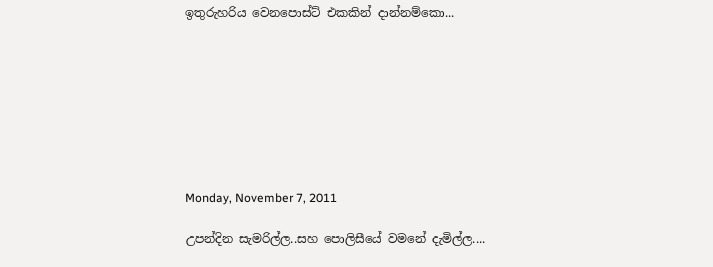ඉතුරුහරිය වෙනපොස්ට් එකකින් දාන්නම්කො...








Monday, November 7, 2011

උපන්දින සැමරිල්ල..සහ පොලිසීයේ වමනේ දැමිල්ල....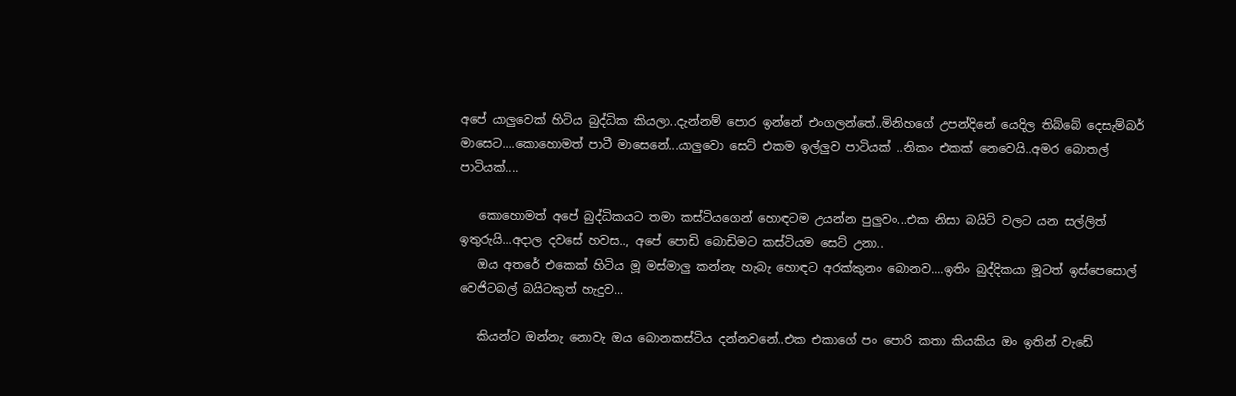අපේ යාලුවෙක් හිටිය බුද්ධික කියලා..දැන්නම් පොර ඉන්නේ එංගලන්තේ..මිනිහගේ උපන්දිනේ යෙදිල තිබ්බේ දෙසැම්බර් මාසෙට....කොහොමත් පාටී මාසෙනේ...යාලුවො සෙට් එකම ඉල්ලුව පාටියක් ..නිකං එකක් නෙවෙයි..අමර බොතල් පාටියක්....

   කොහොමත් අපේ බුද්ධිකයට තමා කස්ටියගෙන් හොඳටම උයන්න පුලුවං...එක නිසා බයිට් වලට යන සල්ලිත් ඉතුරුයි...අදාල දවසේ හවස.., අපේ පොඩි බොඩිමට කස්ටියම සෙට් උනා..
   ඔය අතරේ එකෙක් හිටිය මූ මස්මාලු කන්නැ හැබැ හොඳට අරක්කුනං බොනව....ඉතිං බුද්දිකයා මූටත් ඉස්පෙසොල් වෙජිටබල් බයිටකුත් හැදුව...

   කියන්ට ඔන්නැ නොවැ ඔය බොනකස්ටිය දන්නවනේ..එක එකාගේ පං පොරි කතා කියකිය ඔං ඉතින් වැඩේ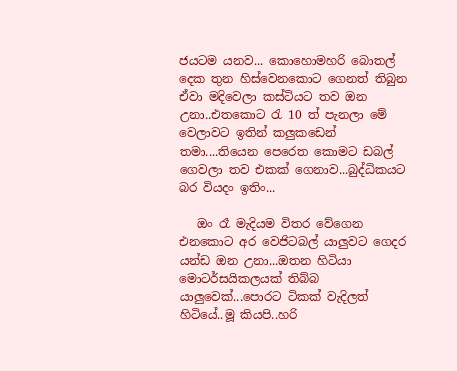ජයටම යනව... කොහොමහරි බොතල් දෙක තුන හිස්වෙනකොට ගෙනත් තිබුන ඒවා මදිවෙලා කස්ටියට තව ඔන උනා..එතකොට රැ 10 ත් පැනලා මේ වෙලාවට ඉතින් කලුකඩෙන් තමා....තියෙන පෙරෙත කොමට ඩබල් ගෙවලා තව එකක් ගෙනාව...බුද්ධිකයට බර වියදං ඉතිං...

   ඔං රෑ මැදියම විතර වේගෙන එනකොට අර වෙජිටබල් යාලුවට ගෙදර යන්ඩ ඔන උනා...ඔතන හිටියා මොටර්සයිකලයක් තිබ්බ යාලුවෙක්...පොරට ටිකක් වැදිලත් හිටියේ..මූ කියපි..හරි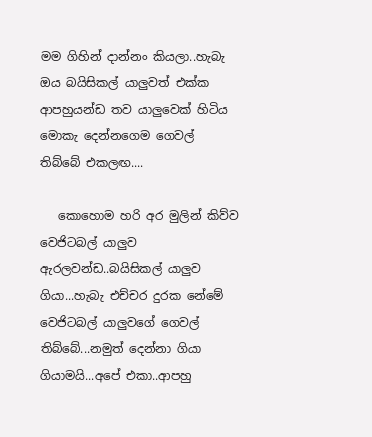මම ගිහින් දාන්නං කියලා..හැබැ ඔය බයිසිකල් යාලුවත් එක්ක ආපහුයන්ඩ තව යාලුවෙක් හිටිය මොකැ දෙන්නගෙම ගෙවල් තිබ්බේ එකලඟ....

   කොහොම හරි අර මුලින් කිව්ව වෙජිටබල් යාලුව ඇරලවන්ඩ..බයිසිකල් යාලුව ගියා...හැබැ එච්චර දුරක නේමේ වෙජිටබල් යාලුවගේ ගෙවල් තිබ්බේ...නමුත් දෙන්නා ගියා ගියාමයි...අපේ එකා..ආපහු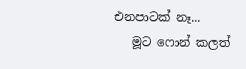එනපාටක් නෑ...
   මූට ෆොන් කලත්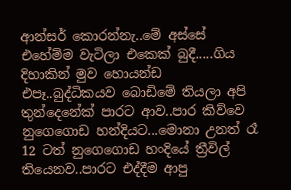ආන්සර් කොරන්නැ..මේ අස්සේ එහේම්ම වැටිලා එකෙක් බුදී.....ගිය දිහාකින් මුව හොයන්ඩ එපෑ..බුද්ධිකයව බොඩිමේ තියලා අපි තුන්දෙනේක් පාරට ආව..පාර කිව්වෙ නුගෙගොඩ හන්දියට...මොනා උනත් රෑ 12 ටත් නුගෙගොඩ හංදියේ ත්‍රීවිල් තියෙනව..පාරට එද්දීම ආපු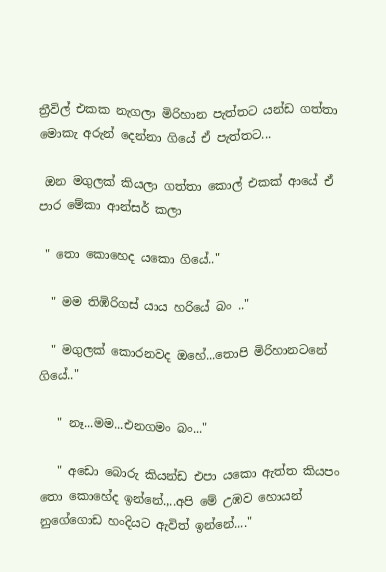ත්‍රීවිල් එකක නැගලා මිරිහාන පැත්තට යන්ඩ ගත්තා මොකැ අරුන් දෙන්නා ගියේ ඒ පැත්තට...

 ඔන මගුලක් කියලා ගත්තා කොල් එකක් ආයේ ඒ පාර මේකා ආන්සර් කලා

 " තො කොහෙද යකො ගියේ.."

  " මම තිඹිරිගස් යාය හරියේ බං .."

  " මගුලක් කොරනවද ඔහේ...තොපි මිරිහානටනේ ගියේ.."

   " නෑ...මම...එනගමං බං..."

   " අඩො බොරු කියන්ඩ එපා යකො ඇත්ත කියපං තො කොහේද ඉන්නේ.,..අපි මේ උඹව හොයන් නුගේගොඩ හංදියට ඇවිත් ඉන්නේ...."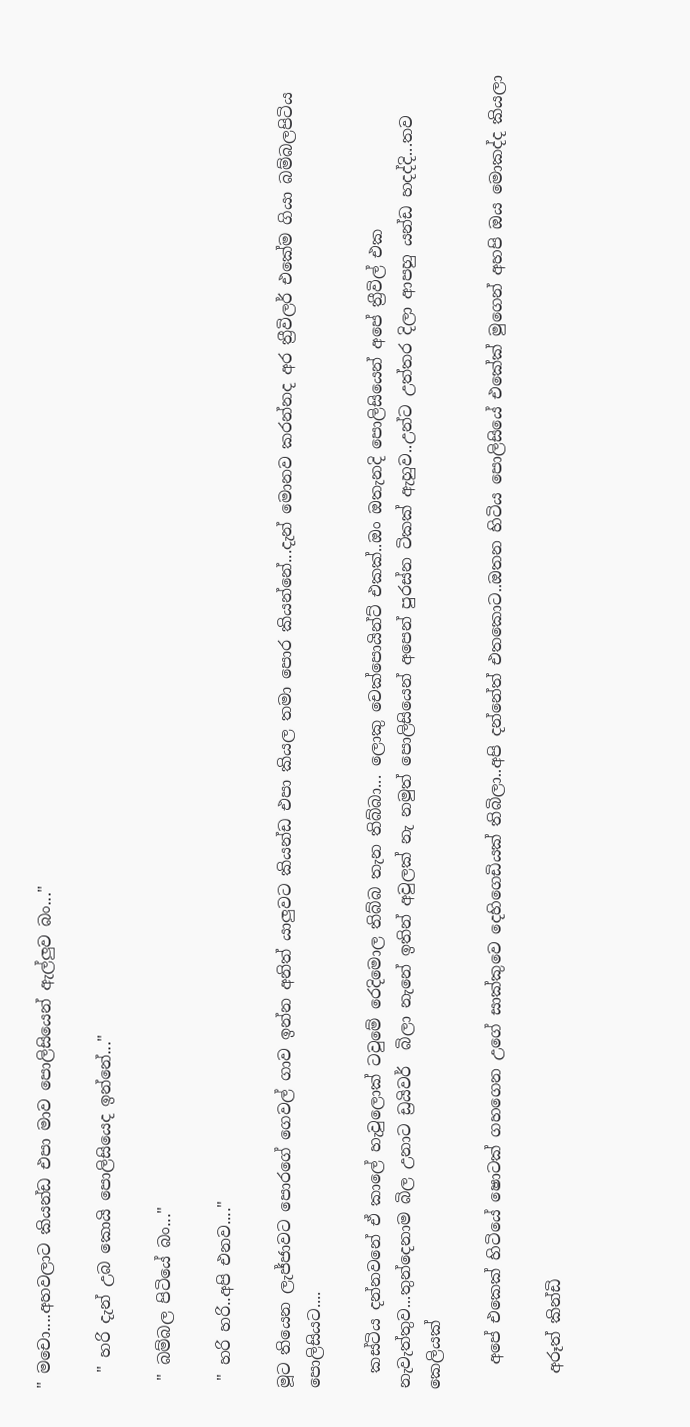" මචො....අහවලාට කියන්ඩ එපා මාව පොලිසියෙන් ඇල්ලුව බං..."

  " හරි දැන් උබ කොයි පොලිසියෙද ඉන්නේ..."

 " බම්බල පිටියේ බං..."

 " හරි හරි..අපි එනව...."

මූට තියෙන ලැජ්ජාවට පොරගේ ගෙවල් ගාව ඉන්න අනිත් යාලුවට කියන්ඩ එපා කියල තමා පොර කියන්නේ...දැන් මොනව කරන්නද අර ත්‍රීවිලර් එකේම ගියා බම්බලපිටිය පොලිසියට....

  කස්ටිය දන්නවනේ ඒ කාලේ හැවුලොක් ටවුමේ රෙදිමොල තිබ්බ තැන තිබ්බා... ලොකු චෙක්පොයින්ට් එකක්..ඔං ඔතැනදි පොලිසියෙන් අපේ ත්‍රීවිල් එක නැවැත්තුව...තුන්දෙනාම බිල උනාට ඩ්‍රයිවර්  බිලා නැනේ ඉතින් අවුලක් නැ නමුත් පොලිසියෙන් අපෙන් පුරස්න ටිකක් ඇහුව..උන්ට උත්තර දිලා ආපහු යන්ඩ හදද්දි...තව කෙලියක්

   අපේ එකෙක් හිටියේ ෂොටක් ගහගෙන උගේ සාක්කුවෙ දෙහිගෙඩියක් තිබිලා..අපි දන්නේත් එතකොට..ඔතන හිටිය පොලිසියේ එකේක් මුගෙන් අහපි ඔය මොකද්ද කියලා

  අරූත් කින්ඩි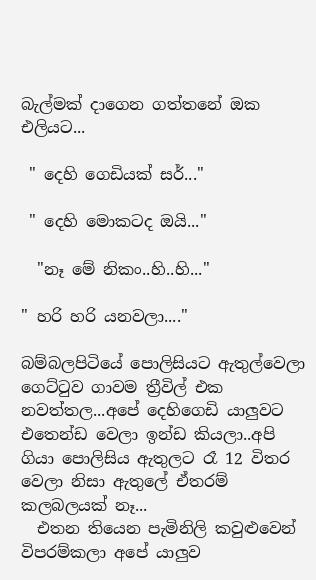බැල්මක් දාගෙන ගත්තනේ ඔක එලියට...

 " දෙහි ගෙඩියක් සර්..."

 " දෙහි මොකටද ඔයි..."

  "නෑ මේ නිකං..හි..හි..."

" හරි හරි යනවලා...."

බම්බලපිටියේ පොලිසියට ඇතුල්වෙලා ගෙට්ටුව ගාවම ත්‍රීවිල් එක නවත්තල...අපේ දෙහිගෙඩි යාලුවට එතෙන්ඩ වෙලා ඉන්ඩ කියලා..අපි ගියා පොලිසිය ඇතුලට රෑ 12 විතර වෙලා නිසා ඇතුලේ ඒතරම් කලබලයක් නෑ...
  එතන තියෙන පැමිනිලි කවුළුවෙන් විපරම්කලා අපේ යාලුව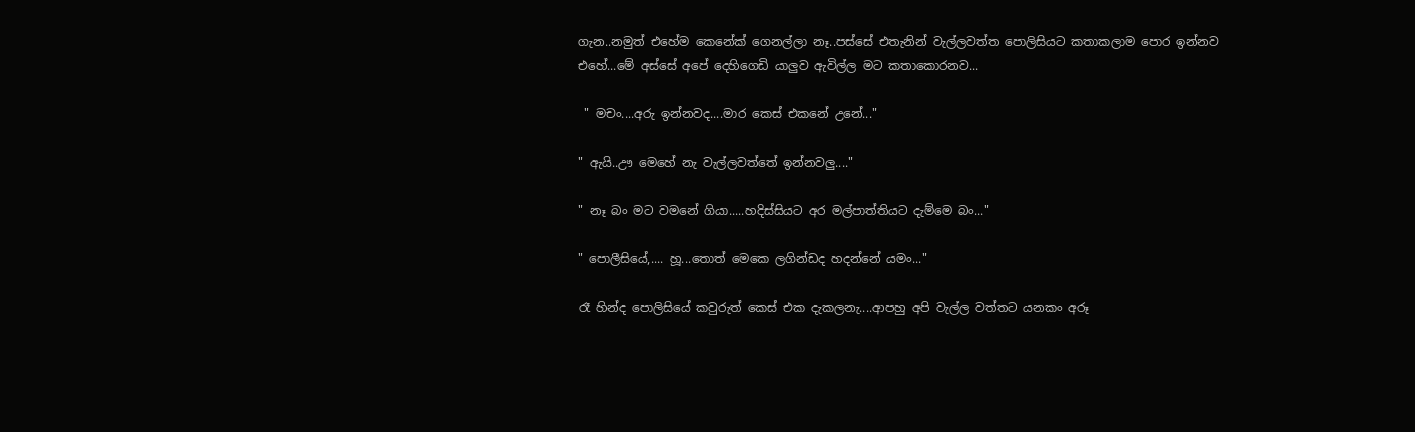ගැන..නමුත් එහේම කෙනේක් ගෙනල්ලා නෑ..පස්සේ එතැනින් වැල්ලවත්ත පොලිසියට කතාකලාම පොර ඉන්නව එහේ...මේ අස්සේ අපේ දෙහිගෙඩි යාලුව ඇවිල්ල මට කතාකොරනව...

 " මචං....අරු ඉන්නවද....මාර කෙස් එකනේ උනේ..."

" ඇයි..ඌ මෙහේ නැ වැල්ලවත්තේ ඉන්නවලු...."

" නෑ බං මට වමනේ ගියා.....හදිස්සියට අර මල්පාත්තියට දැම්මෙ බං..."

" පොලීසියේ,.... හූ...තොත් මෙකෙ ලගින්ඩද හදන්නේ යමං..."

රෑ හින්ද පොලිසියේ කවුරුත් කෙස් එක දැකලනැ....ආපහු අපි වැල්ල වත්තට යනකං අරූ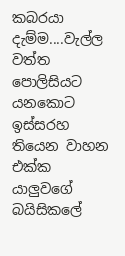කබරයා දැම්ම....වැල්ල වත්ත පොලිසියට යනකොට ඉස්සරහ තියෙන වාහන එක්ක යාලුවගේ බයිසිකලේ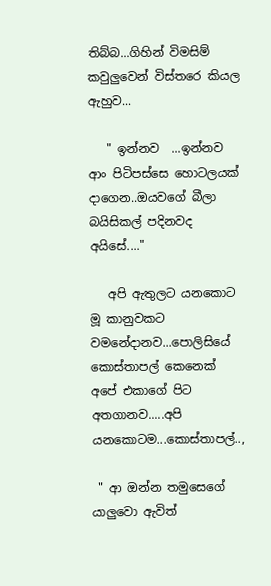තිබ්බ...ගිහින් විමසිම් කවුලුවෙන් විස්තරෙ කියල ඇහුව...

   " ඉන්නව  ...ඉන්නව ආං පිටිපස්සෙ හොටලයක් දාගෙන..ඔයවගේ බීලා බයිසිකල් පදිනවද අයිසේ...."

   අපි ඇතුලට යනකොට මූ කානුවකට  වමනේදානව...පොලිසියේ කොස්තාපල් කෙනෙක් අපේ එකාගේ පිට අතගානව.....අපි යනකොටම...කොස්තාපල්..,

 " ආ ඔන්න තමුසෙගේ යාලුවො ඇවිත්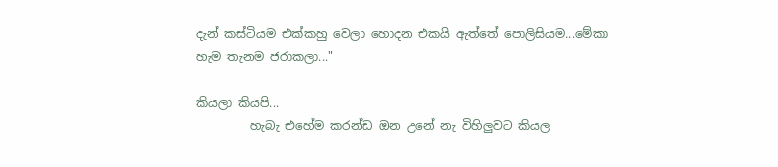දැන් කස්ටියම එක්කහු වෙලා හොදන එකයි ඇත්තේ පොලිසියම...මේකා හැම තැනම ජරාකලා..."

කියලා කියපි...
         හැබැ එහේම කරන්ඩ ඔන උනේ නැ විහිලුවට කියල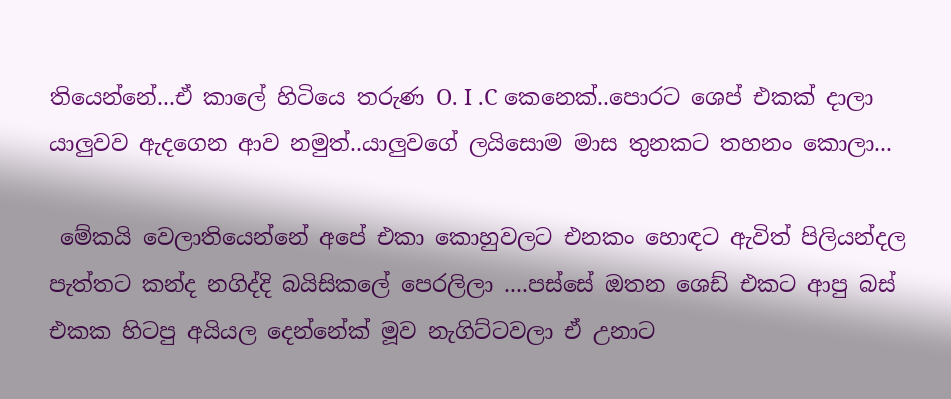තියෙන්නේ...ඒ කාලේ හිටියෙ තරුණ O. I .C කෙනෙක්..පොරට ශෙප් එකක් දාලා යාලුවව ඇදගෙන ආව නමුත්..යාලුවගේ ලයිසොම මාස තුනකට තහනං කොලා...

 මේකයි වෙලාතියෙන්නේ අපේ එකා කොහුවලට එනකං හොඳට ඇවිත් පිලියන්දල පැත්තට කන්ද නගිද්දි බයිසිකලේ පෙරලිලා ....පස්සේ ඔතන ශෙඩ් එකට ආපු බස් එකක හිටපු අයියල දෙන්නේක් මූව නැගිට්ටවලා ඒ උනාට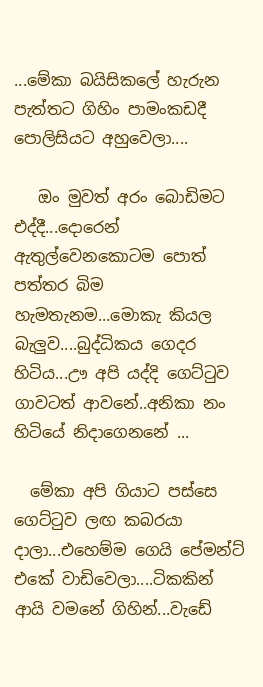...මේකා බයිසිකලේ හැරුන පැත්තට ගිහිං පාමංකඩදී පොලිසියට අහුවෙලා....

   ඔං මුවත් අරං බොඩිමට එද්දී...දොරෙන් ඇතුල්වෙනකොටම පොත් පත්තර බිම හැමතැනම...මොකැ කියල බැලුව....බුද්ධිකය ගෙදර හිටිය...ඌ අපි යද්දි ගෙට්ටුව ගාවටත් ආවනේ..අනිකා නං හිටියේ නිදාගෙනනේ ...

  මේකා අපි ගියාට පස්සෙ ගෙට්ටුව ලඟ කබරයා දාලා...එහෙම්ම ගෙයි පේමන්ට් එකේ වාඩිවෙලා....ටිකකින් ආයි වමනේ ගිහින්...වැඩේ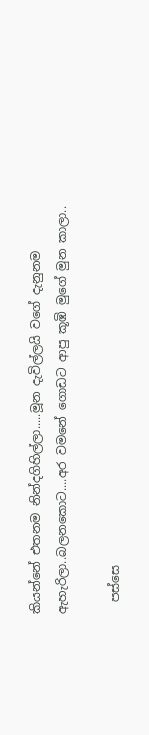කියන්නේ එතනම නින්දගිහිල්ලා.....මූන දැවිල්ලයි වගේ දැනුනම ඇහැරිලා..බලනකොට....අර වමනේ ගොඩට ආපු කූඹි මුගේ මුන කාලා..

  පස්සෙ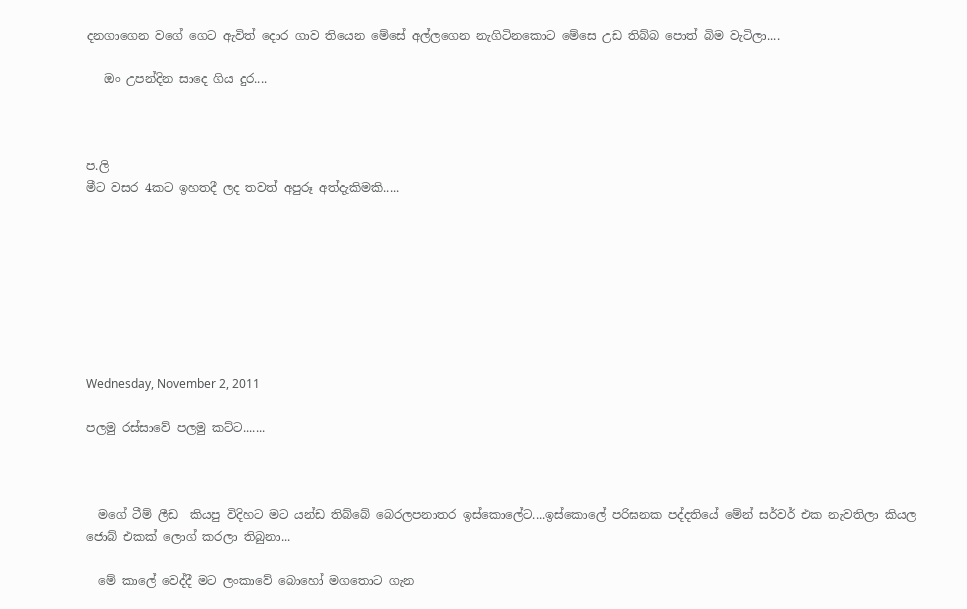දනගාගෙන වගේ ගෙට ඇවිත් දොර ගාව තියෙන මේසේ අල්ලගෙන නැගිටිනකොට මේසෙ උඩ තිබ්බ පොත් බිම වැටිලා....

   ඔං උපන්දින සාදෙ ගිය දුර....



ප.ලි
මීට වසර 4කට ඉහතදී ලද තවත් අපුරූ අත්දැකිමකි.....








Wednesday, November 2, 2011

පලමු රස්සාවේ පලමු කට්ට.......



  මගේ ටීම් ලීඩ  කියපු විදිහට මට යන්ඩ තිබ්බේ බෙරලපනාතර ඉස්කොලේට....ඉස්කොලේ පරිඝනක පද්දතියේ මේන් සර්වර් එක නැවතිලා කියල ජොබ් එකක් ලොග් කරලා තිබුනා...

  මේ කාලේ වෙද්දී මට ලංකාවේ බොහෝ මගතොට ගැන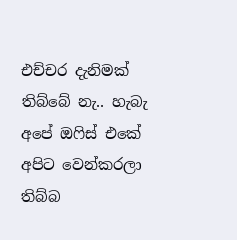එච්චර දැනිමක් තිබ්බේ නැ.. හැබැ අපේ ඔෆිස් එකේ අපිට වෙන්කරලා තිබ්බ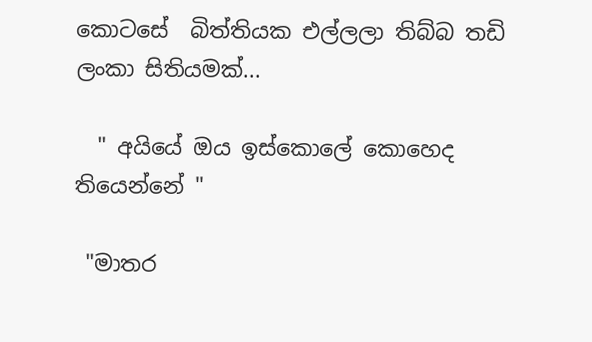කොටසේ  බිත්තියක එල්ලලා තිබ්බ තඩි ලංකා සිතියමක්...

  " අයියේ ඔය ඉස්කොලේ කොහෙද තියෙන්නේ "

 "මාතර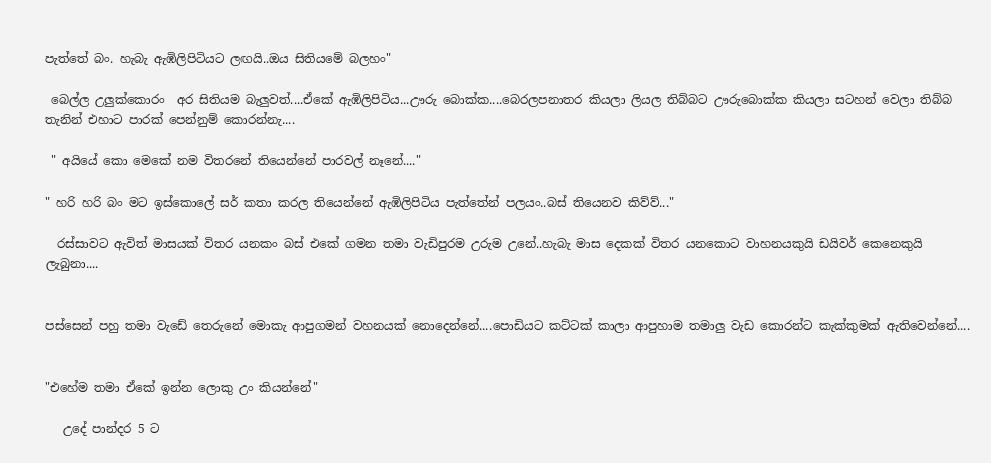පැත්තේ බං. හැබැ ඇඹිලිපිටියට ලඟයි..ඔය සිතියමේ බලහං"

 බෙල්ල උලුක්කොරං  අර සිතියම බැලුවත්....ඒකේ ඇඹිලිපිටිය...ඌරු බොක්ක....බෙරලපනාතර කියලා ලියල තිබ්බට ඌරුබොක්ක කියලා සටහන් වෙලා තිබ්බ තැනින් එහාට පාරක් පෙන්නුම් කොරන්නැ....

 " අයියේ කො මෙකේ නම විතරනේ තියෙන්නේ පාරවල් නෑනේ...."

" හරි හරි බං මට ඉස්කොලේ සර් කතා කරල තියෙන්නේ ඇඹිලිපිටිය පැත්තේන් පලයං..බස් තියෙනව කිව්ව්..."

  රස්සාවට ඇවිත් මාසයක් විතර යනකං බස් එකේ ගමන තමා වැඩිපුරම උරුම උනේ..හැබැ මාස දෙකක් විතර යනකොට වාහනයකුයි ඩයිවර් කෙනෙකුයි ලැබුනා....


පස්සෙන් පහු තමා වැඩේ තෙරුනේ මොකැ ආපුගමන් වහනයක් නොදෙන්නේ....පොඩියට කට්ටක් කාලා ආපුහාම තමාලු වැඩ කොරන්ට කැක්කුමක් ඇතිවෙන්නේ....


"එහේම තමා ඒකේ ඉන්න ලොකු උං කියන්නේ"

   උදේ පාන්දර 5 ට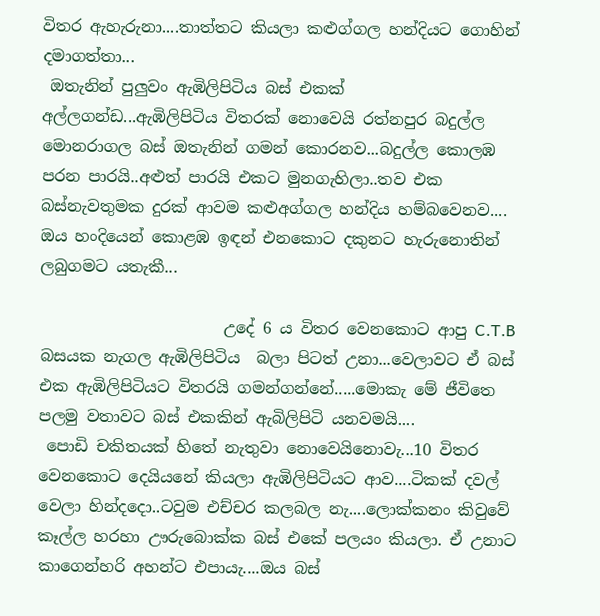විතර ඇහැරුනා....තාත්තට කියලා කළුග්ගල හන්දියට ගොහින් දමාගත්තා...
 ඔතැනින් පුලුවං ඇඹිලිපිටිය බස් එකක් අල්ලගන්ඩ...ඇඹිලිපිටිය විතරක් නොවෙයි රත්නපුර බදුල්ල මොනරාගල බස් ඔතැනින් ගමන් කොරනව...බදුල්ල කොලඹ පරන පාරයි..අළුත් පාරයි එකට මුනගැහිලා..තව එක බස්නැවතුමක දුරක් ආවම කළුඅග්ගල හන්දිය හම්බවෙනව.... ඔය හංදියෙන් කොළඹ ඉඳන් එනකොට දකුනට හැරුනොතින් ලබුගමට යතැකී...

                       උදේ 6 ය විතර වෙනකොට ආපු C.T.B බසයක නැගල ඇඹිලිපිටිය  බලා පිටත් උනා...වෙලාවට ඒ බස් එක ඇඹිලිපිටියට විතරයි ගමන්ගන්නේ.....මොකැ මේ ජීවිතෙ පලමු වතාවට බස් එකකින් ඇබිලිපිටි යනවමයි....
 පොඩි චකිතයක් හිතේ නැතුවා නොවෙයිනොවැ...10 විතර වෙනකොට දෙයියනේ කියලා ඇඹිලිපිටියට ආව....ටිකක් දවල් වෙලා හින්දදො..ටවුම එච්චර කලබල නැ....ලොක්කනං කිවුවේ කෑල්ල හරහා ඌරුබොක්ක බස් එකේ පලයං කියලා. ඒ උනාට කාගෙන්හරි අහන්ට එපායැ....ඔය බස්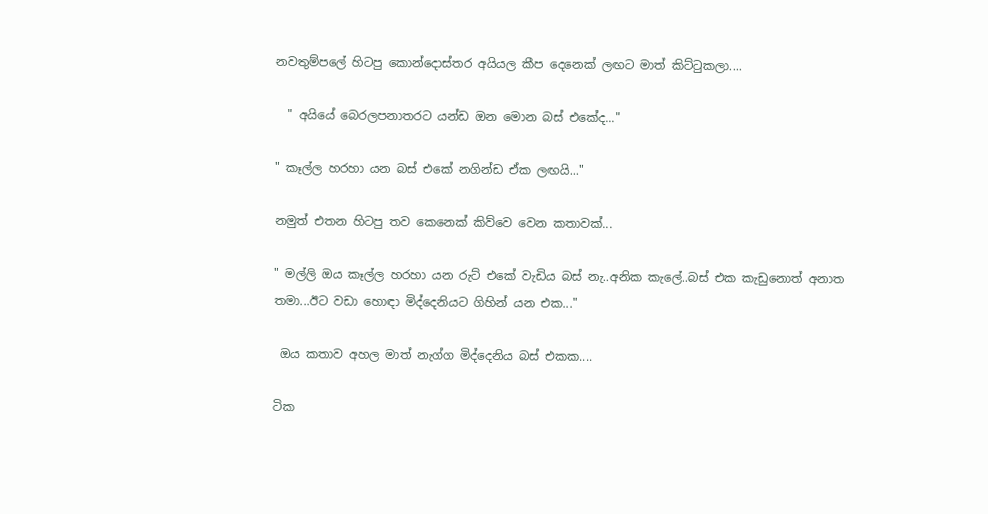නවතුම්පලේ හිටපු කොන්දොස්තර අයියල කීප දෙනෙක් ලඟට මාත් කිට්ටුකලා....

  " අයියේ බෙරලපනාතරට යන්ඩ ඔන මොන බස් එකේද..."

" කෑල්ල හරහා යන බස් එකේ නගින්ඩ ඒක ලඟයි..."

නමුත් එතන හිටපු තව කෙනෙක් කිව්වෙ වෙන කතාවක්...

" මල්ලි ඔය කෑල්ල හරහා යන රුට් එකේ වැඩිය බස් නැ..අනික කැලේ..බස් එක කැඩුනොත් අනාත තමා...ඊට වඩා හොඳා මිද්දෙනියට ගිහින් යන එක..."

 ඔය කතාව අහල මාත් නැග්ග මිද්දෙනිය බස් එකක....

ටික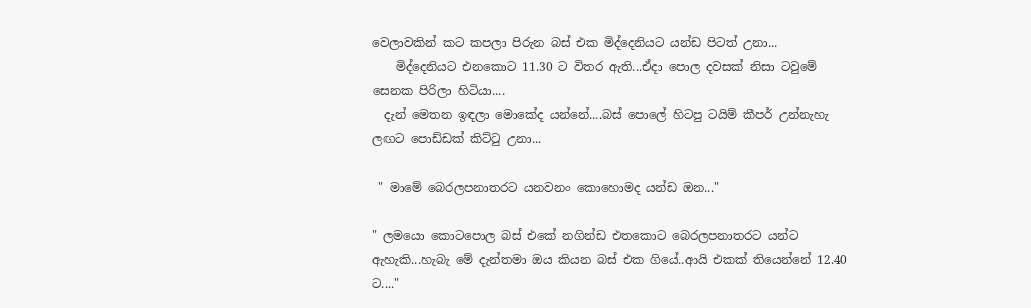වෙලාවකින් කට කපලා පිරුන බස් එක මිද්දෙනියට යන්ඩ පිටත් උනා...
    මිද්දෙනියට එනකොට 11.30 ට විතර ඇති...ඒදා පොල දවසක් නිසා ටවුමේ සෙනක පිරිලා හිටියා....
  දැන් මෙතන ඉඳලා මොකේද යන්නේ....බස් පොලේ හිටපු ටයිම් කීපර් උන්නැහැ ලඟට පොඩ්ඩක් කිට්ටු උනා...

 " මාමේ බෙරලපනාතරට යනවනං කොහොමද යන්ඩ ඔන..."

" ලමයො කොටපොල බස් එකේ නගින්ඩ එතකොට බෙරලපනාතරට යන්ට ඇහැකි...හැබැ මේ දැන්තමා ඔය කියන බස් එක ගියේ..ආයි එකක් තියෙන්නේ 12.40 ට...."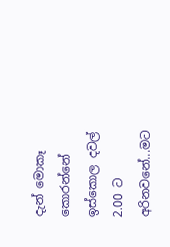දැන් මොකෑ කොරන්නේ ඉස්කොල දවල් 2.00 ට අරිනවනේ...මට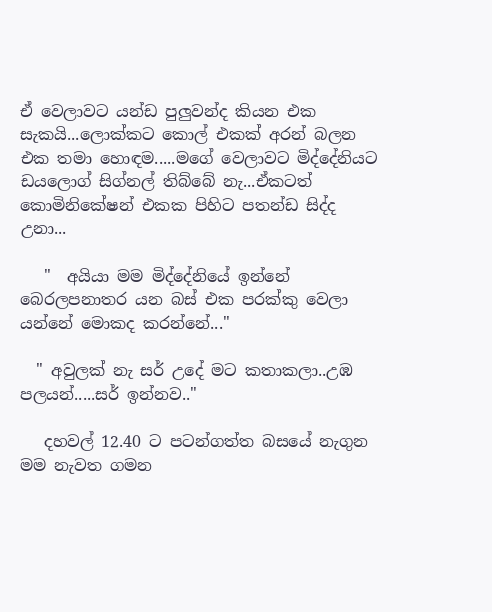ඒ වෙලාවට යන්ඩ පුලුවන්ද කියන එක සැකයි...ලොක්කට කොල් එකක් අරන් බලන එක තමා හොඳම.....මගේ වෙලාවට මිද්දේනියට ඩයලොග් සිග්නල් තිබ්බේ නැ...ඒකටත් කොමිනිකේෂන් එකක පිහිට පතන්ඩ සිද්ද උනා...

   "  අයියා මම මිද්දේනියේ ඉන්නේ බෙරලපනාතර යන බස් එක පරක්කු වෙලා යන්නේ මොකද කරන්නේ..."

  " අවුලක් නැ සර් උදේ මට කතාකලා..උඹ පලයන්.....සර් ඉන්නව.."

   දහවල් 12.40 ට පටන්ගත්ත බසයේ නැගුන මම නැවත ගමන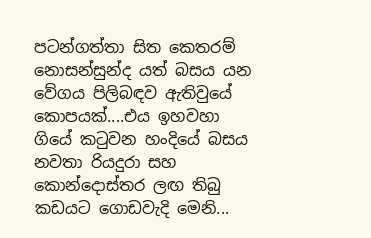පටන්ගත්තා සිත කෙතරම් නොසන්සුන්ද යත් බසය යන වේගය පිලිබඳව ඇතිවුයේ කොපයක්....එය ඉහවහා ගියේ කටුවන හංදියේ බසය නවතා රියදුරා සහ කොන්දොස්තර ලඟ තිබු කඩයට ගොඩවැදි මෙනි...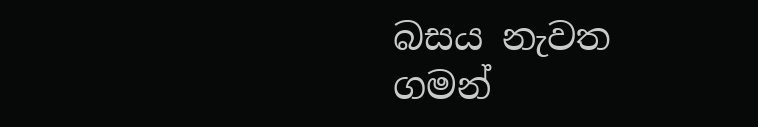බසය නැවත ගමන්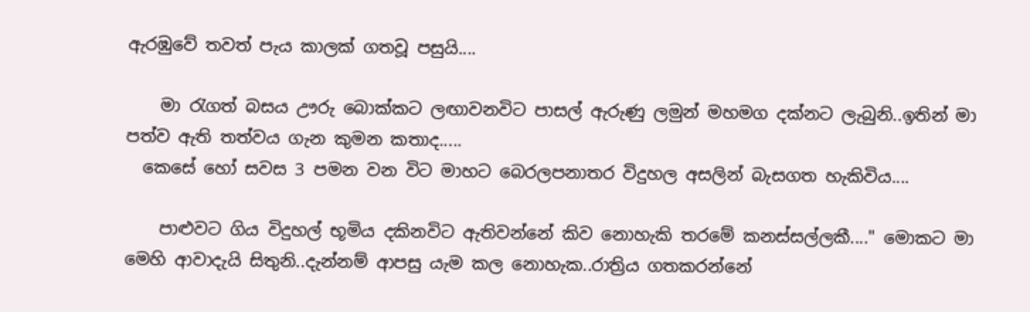ඇරඹුවේ තවත් පැය කාලක් ගතවූ පසුයි....

    මා රැගත් බසය ඌරු බොක්කට ලඟාවනවිට පාසල් ඇරුණු ලමුන් මහමග දක්නට ලැබුනි..ඉතින් මා පත්ව ඇති තත්වය ගැන කුමන කතාද.....
  කෙසේ හෝ සවස 3 පමන වන විට මාහට බෙරලපනාතර විදුහල අසලින් බැසගත හැකිවිය....

    පාළුවට ගිය විදුහල් භූමිය දකිනවිට ඇතිවන්නේ කිව නොහැකි තරමේ කනස්සල්ලකී...." මොකට මා මෙහි ආවාදැයි සිතුනි..දැන්නම් ආපසු යැම කල නොහැක..රාත්‍රිය ගතකරන්නේ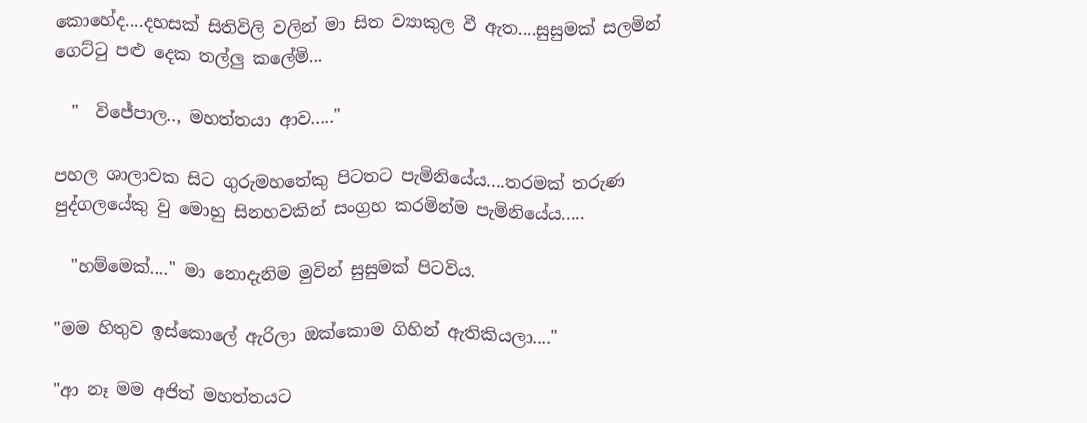කොහේද....දහසක් සිතිවිලි වලින් මා සිත ව්‍යාකුල වී ඇත....සුසුමක් සලමින් ගෙට්ටු පළු දෙක තල්ලු කලේමි...

  "  විජේපාල.., මහත්තයා ආව....."

පහල ශාලාවක සිට ගුරුමහතේකු පිටතට පැමිනියේය....තරමක් තරුණ පුද්ගලයේකු වු මොහු සිනහවකින් සංග්‍රහ කරමින්ම පැමිනියේය.....

  "හම්මෙක්...." මා නොදැනිම මුවින් සුසුමක් පිටවිය.

"මම හිතුව ඉස්කොලේ ඇරිලා ඔක්කොම ගිහින් ඇතිකියලා...."

"ආ නෑ මම අජිත් මහත්තයට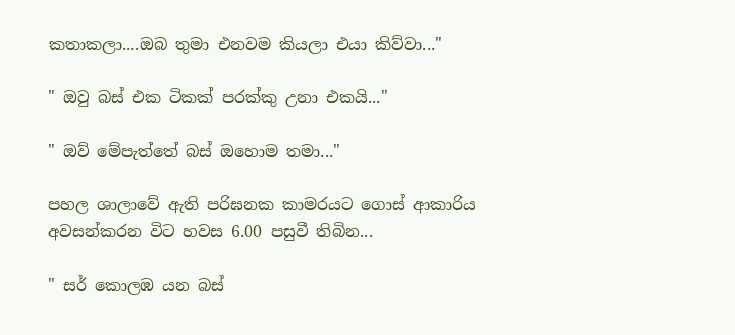කතාකලා....ඔබ තුමා එනවම කියලා එයා කිව්වා..."

" ඔවු බස් එක ටිකක් පරක්කු උනා එකයි..."

" ඔව් මේපැත්තේ බස් ඔහොම තමා..."

පහල ශාලාවේ ඇති පරිඝනක කාමරයට ගොස් ආකාරිය අවසන්කරන විට හවස 6.00 පසුවී තිබින...

" සර් කොලඹ යන බස්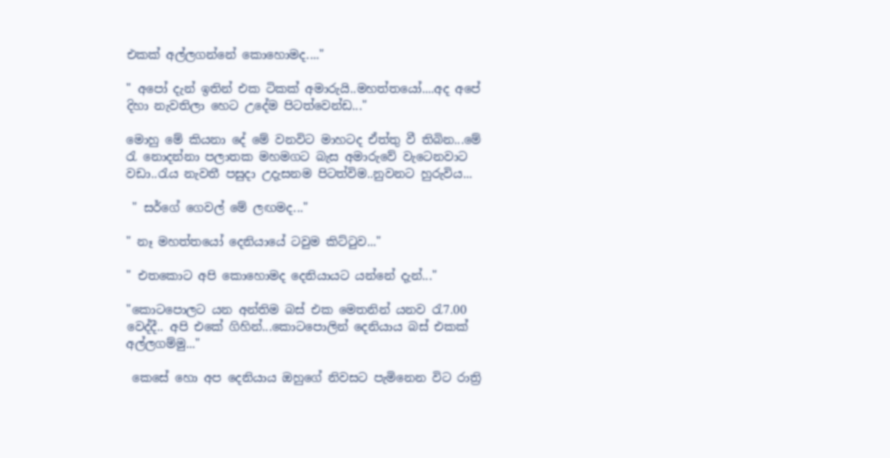එකක් අල්ලගන්නේ කොහොමද...."

" අපෝ දැන් ඉතින් එක ටිකක් අමාරුයි..මහත්තයෝ....අද අපේ දිහා නැවතිලා හෙට උදේම පිටත්වෙන්ඩ..."

මොහු මේ කියනා දේ මේ වනවිට මාහටද ඒත්තු වී තිබින...මේ රැ නොදන්නා පලාතක මහමගට බැස අමාරුවේ වැටෙනවාට වඩා..රැය නැවතී පසුදා උදැසනම පිටත්විම..නුවනට හුරුවිය...

 " සර්ගේ ගෙවල් මේ ලඟමද..."

" නෑ මහත්තයෝ දෙනියායේ ටවුම කිට්ටුව..."

" එතකොට අපි කොහොමද දෙනියායට යන්නේ දැන්..."

"කොටපොලට යන අන්තිම බස් එක මෙතනින් යනව රැ7.00 වෙද්දී.. අපි එකේ ගිහින්...කොටපොලින් දෙනියාය බස් එකක් අල්ලගම්මු..."

 කෙසේ හො අප දෙනියාය ඔහුගේ නිවසට පැමිනෙන විට රාත්‍රි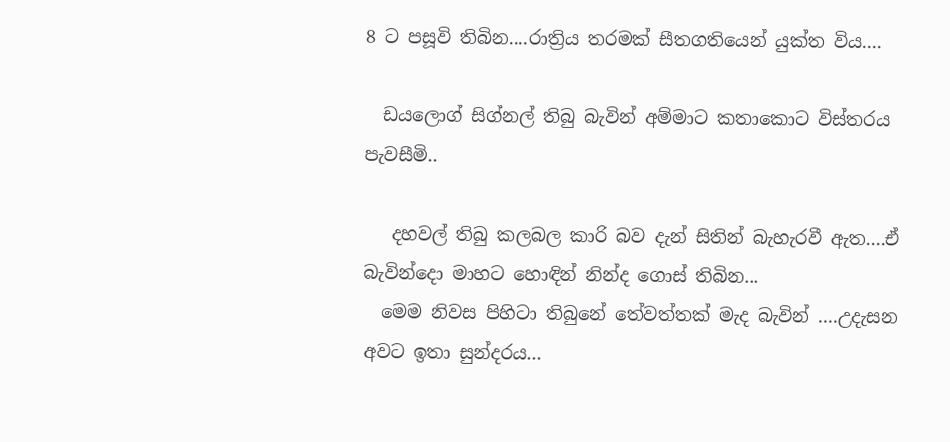8 ට පසූවි තිබින....රාත්‍රිය තරමක් සීතගතියෙන් යුක්ත විය....

  ඩයලොග් සිග්නල් තිබු බැවින් අම්මාට කතාකොට විස්තරය පැවසීමි..

   දහවල් තිබු කලබල කාරි බව දැන් සිතින් බැහැරවී ඇත....ඒ බැවින්දො මාහට හොඳින් නින්ද ගොස් තිබින...
  මෙම නිවස පිහිටා තිබුනේ තේවත්තක් මැද බැවින් ....උදැසන අවට ඉතා සුන්දරය...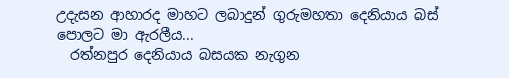උදැසන ආහාරද මාහට ලබාදුන් ගුරුමහතා දෙනියාය බස් පොලට මා ඇරලීය...
  රත්නපුර දෙනියාය බසයක නැගුන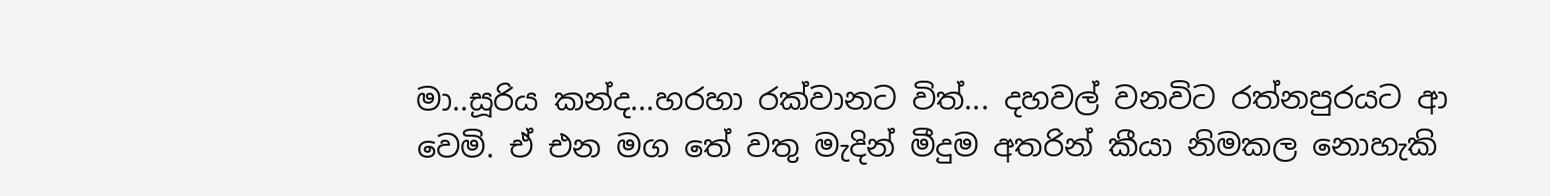මා..සූරිය කන්ද...හරහා රක්වානට විත්... දහවල් වනවිට රත්නපුරයට ආ වෙමි. ඒ එන මග තේ වතු මැදින් මීදුම අතරින් කීයා නිමකල නොහැකි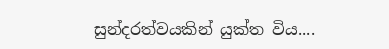සුන්දරත්වයකින් යුක්ත විය....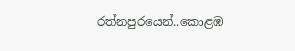රත්නපුරයෙන්..කොළඹ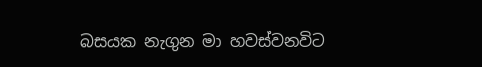බසයක නැගුන මා හවස්වනවිට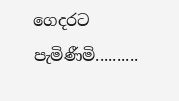ගෙදරට පැමිණීමි..........